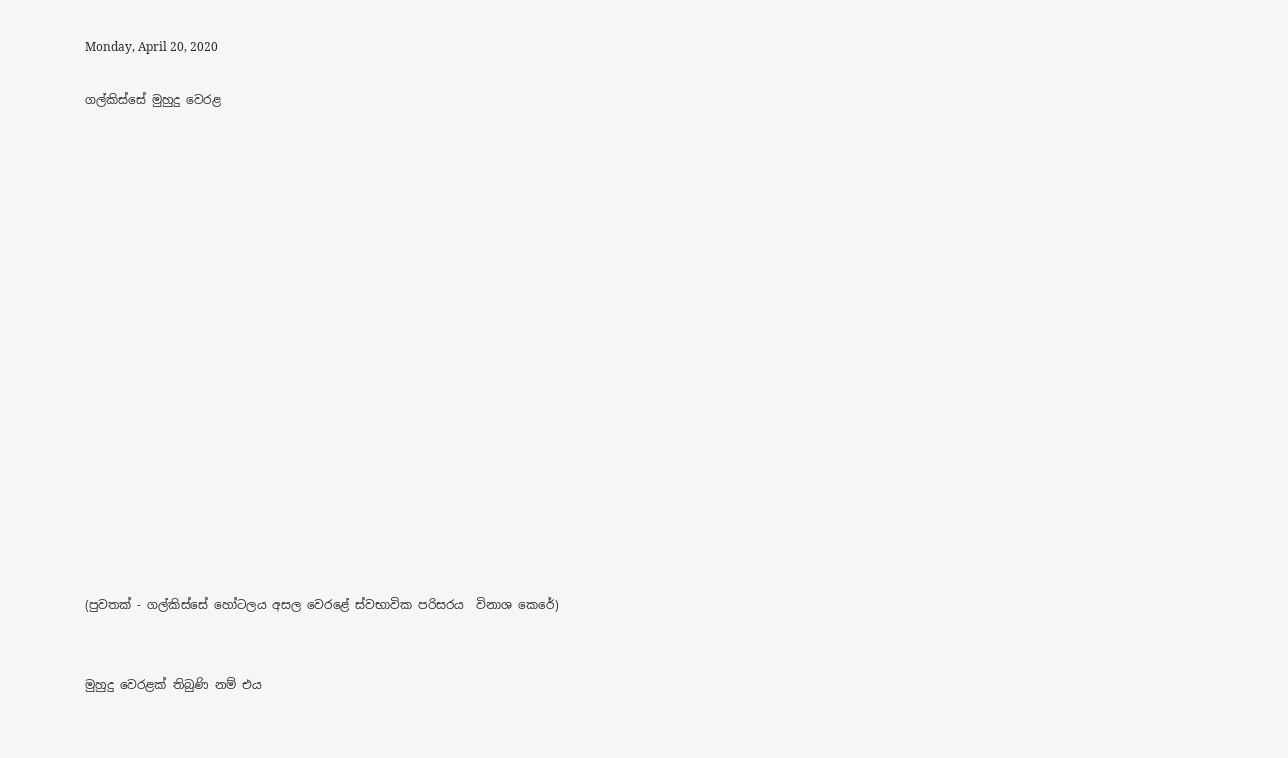Monday, April 20, 2020

ගල්කිස්සේ මුහුදු වෙරළ


















(පුවතක් - ගල්කිස්සේ හෝටලය අසල වෙරළේ ස්වභාවික පරිසරය  විනාශ කෙරේ)


මුහුදු වෙරළක් තිබුණි නම් එය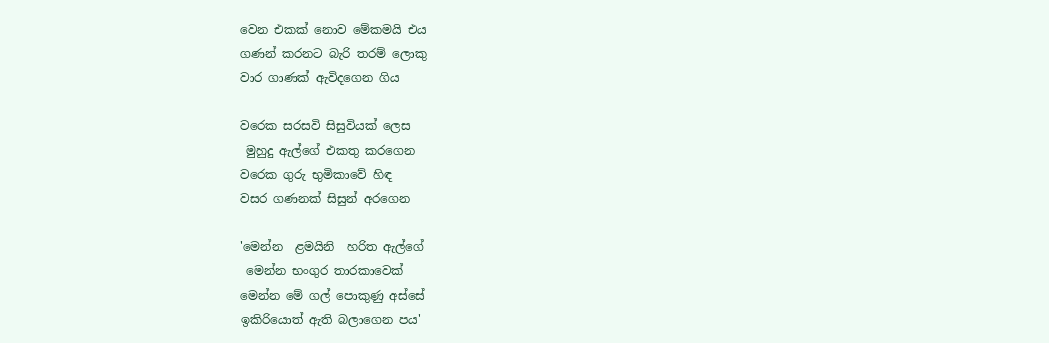වෙන එකක් නොව මේකමයි එය
ගණන් කරනට බැරි තරම් ලොකු
වාර ගාණක් ඇවිදගෙන ගිය

වරෙක සරසවි සිසුවියක් ලෙස
 මුහුදු ඇල්ගේ එකතු කරගෙන
වරෙක ගුරු භුමිකාවේ හිඳ
වසර ගණනක් සිසුන් අරගෙන

'මෙන්න  ළමයිනි  හරිත ඇල්ගේ
 මෙන්න භංගුර තාරකාවෙක්
මෙන්න මේ ගල් පොකුණු අස්සේ
ඉකිරියොත් ඇති බලාගෙන පය'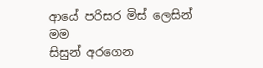ආයේ පරිසර මිස් ලෙසින් මම
සිසුන් අරගෙන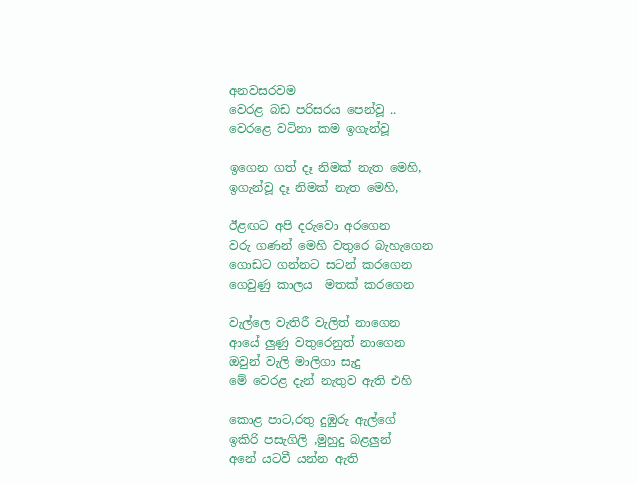අනවසරවම
වෙරළ බඩ පරිසරය පෙන්වූ ..
වෙරළෙ වටිනා කම ඉගැන්වූ

ඉගෙන ගත් දෑ නිමක් නැත මෙහි,
ඉගැන්වූ දෑ නිමක් නැත මෙහි,

ඊළඟට අපි දරුවො අරගෙන
වරු ගණන් මෙහි වතුරෙ බැහැගෙන
ගොඩට ගන්නට සටන් කරගෙන
ගෙවුණු කාලය  මතක් කරගෙන

වැල්ලෙ වැතිරී වැලිත් නාගෙන
ආයේ ලුණු වතුරෙනුත් නාගෙන
ඔවුන් වැලි මාලිගා සැදු
මේ වෙරළ දැන් නැතුව ඇති එහි

කොළ පාට,රතු දුඹුරු ඇල්ගේ
ඉකිරි පසැගිලි ,මුහුදු බළලුන්
අනේ යටවී යන්න ඇති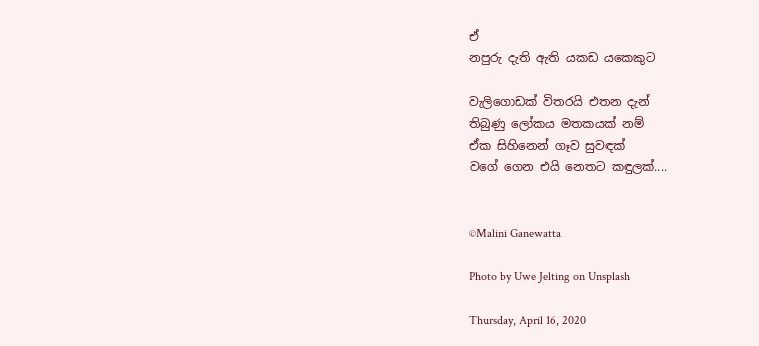ඒ
නපුරු දැති ඇති යකඩ යකෙකුට

වැලිගොඩක් විතරයි එතන දැන්
තිබුණු ලෝකය මතකයක් නම්
ඒක සිහිනෙන් ගෑව සුවඳක්
වගේ ගෙන එයි නෙතට කඳුලක්....


©Malini Ganewatta

Photo by Uwe Jelting on Unsplash

Thursday, April 16, 2020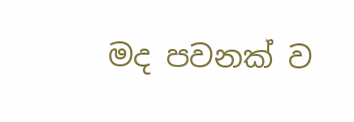මද පවනක් ව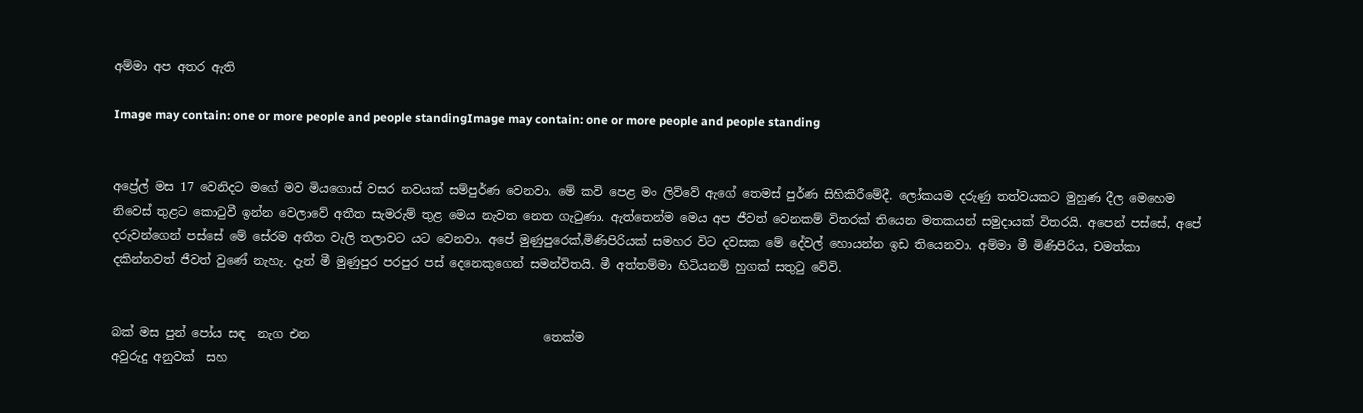අම්මා අප අතර ඇති

Image may contain: one or more people and people standingImage may contain: one or more people and people standing


අප්‍රේල් මස 17 වෙනිදට මගේ මව මියගොස් වසර නවයක් සම්පුර්ණ වෙනවා. මේ කවි පෙළ මං ලිව්වේ ඇගේ තෙමස් පුර්ණ සිහිකිරීමේදී. ලෝකයම දරුණු තත්වයකට මුහුණ දීල මෙහෙම නිවෙස් තුළට කොටුවී ඉන්න වෙලාවේ අතීත සැමරුම් තුළ මෙය නැවත නෙත ගැටුණා. ඇත්තෙන්ම මෙය අප ජීවත් වෙනකම් විතරක් තියෙන මතකයන් සමුදායක් විතරයි. අපෙන් පස්සේ, අපේ දරුවන්ගෙන් පස්සේ මේ සේරම අතීත වැලි තලාවට යට වෙනවා. අපේ මුණුපුරෙක්,මිණිපිරියක් සමහර විට දවසක මේ දේවල් හොයන්න ඉඩ තියෙනවා. අම්මා මී මිණිපිරිය, චමත්කා  දකින්නවත් ජීවත් වුණේ නැහැ. දැන් මී මුණුපුර පරපුර පස් දෙනෙකුගෙන් සමන්විතයි. මී අත්තම්මා හිටියනම් හුගක් සතුටු වේවි.


බක් මස පුන් පෝය සඳ  නැග එන                                       තෙක්ම
අවුරුදු අනුවක්  සහ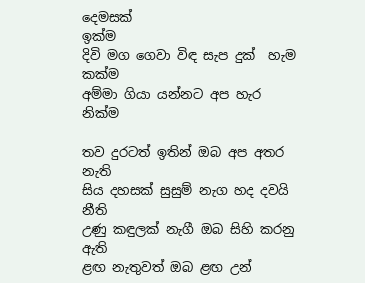දෙමසක්                                                 ඉක්ම
දිවි මග ගෙවා විඳ සැප දුක්  හැම                                           කක්ම
අම්මා ගියා යන්නට අප හැර                                                නික්ම

තව දුරටත් ඉතින් ඔබ අප අතර                                             නැති
සිය දහසක් සුසුම් නැග හද දවයි                                             නීති
උණු කඳුලක් නැගී ඔබ සිහි කරනු                                          ඇති
ළඟ නැතුවත් ඔබ ළඟ උන්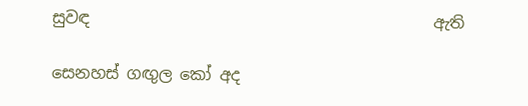සුවඳ                                           ඇති

සෙනහස් ගඟුල කෝ අද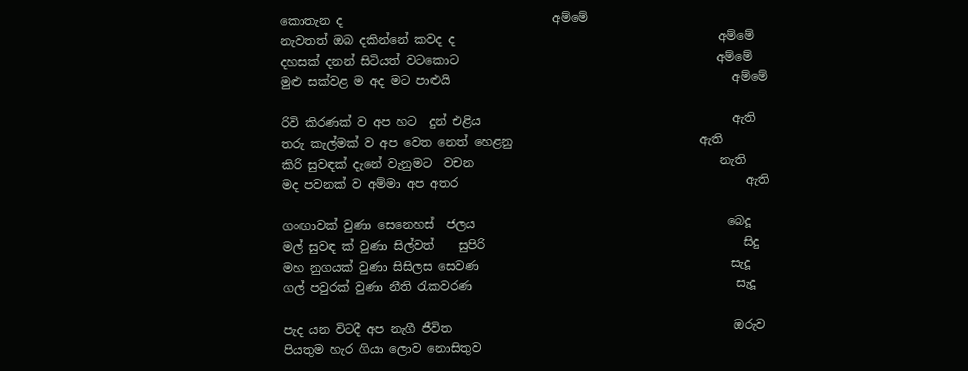කොතැන ද                                   අම්මේ
නැවතත් ඔබ දකින්නේ කවද ද                                            අම්මේ
දහසක් දනන් සිටියත් වටකොට                                           අම්මේ
මුළු සක්වළ ම අද මට පාළුයි                                               අම්මේ

රිවි කිරණක් ව අප හට  දුන් එළිය                                          ඇති
තරු කැල්මක් ව අප වෙත නෙත් හෙළනු                               ඇති
කිරි සුවඳක් දැනේ වැනුමට  වචන                                         නැති
මද පවනක් ව අම්මා අප අතර                                                ඇති

ගංඟාවක් වුණා සෙනෙහස්  ජලය                                          බෙදූ
මල් සුවඳ ක් වුණා සිල්වත්    සුපිරි                                           සිදු
මහ නුගයක් වුණා සිසිලස සෙවණ                                          සැදූ
ගල් පවුරක් වුණා නීති රැකවරණ                                            සැදූ

පැද යන විටදී අප නැගී ජීවිත                                               ඔරුව
පියතුම හැර ගියා ලොව නොසිතුව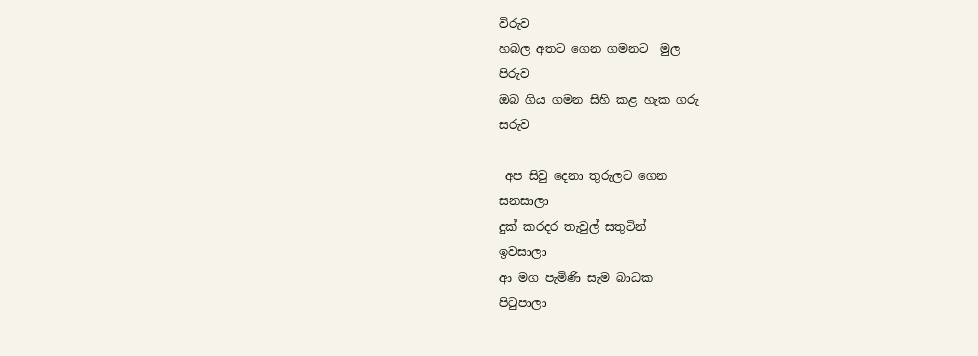විරුව
හබල අතට ගෙන ගමනට  මුල                                            පිරුව
ඔබ ගිය ගමන සිහි කළ හැක ගරු                                        සරුව

 අප සිවු දෙනා තුරුලට ගෙන                                          සනසාලා
දුක් කරදර තැවුල් සතුටින්                                               ඉවසාලා
ආ මග පැමිණි සැම බාධක                                              පිටුපාලා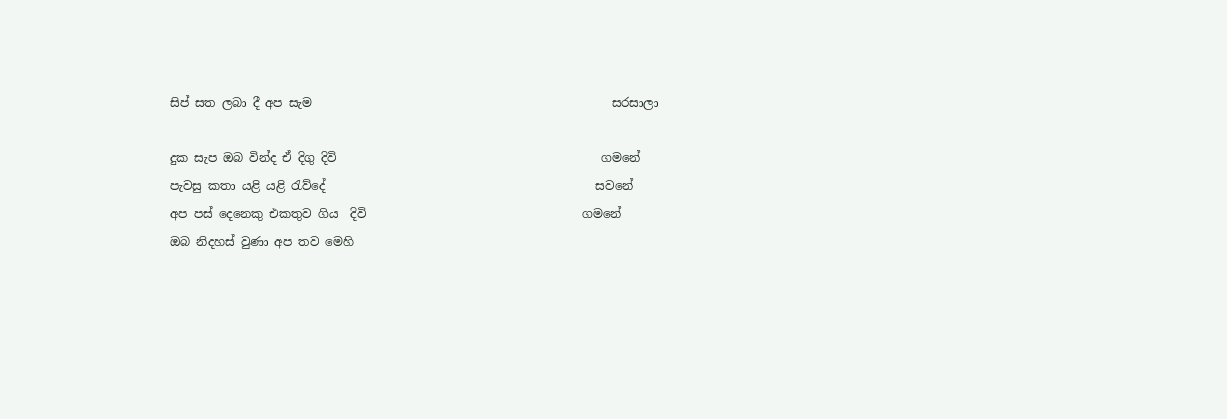සිප් සත ලබා දී අප සැම                                                  සරසාලා

දුක සැප ඔබ වින්ද ඒ දිගු දිවි                                            ගමනේ
පැවසු කතා යළි යළි රැව්දේ                                             සවනේ
අප පස් දෙනෙකු එකතුව ගිය  දිවි                                    ගමනේ
ඔබ නිදහස් වුණා අප තව මෙහි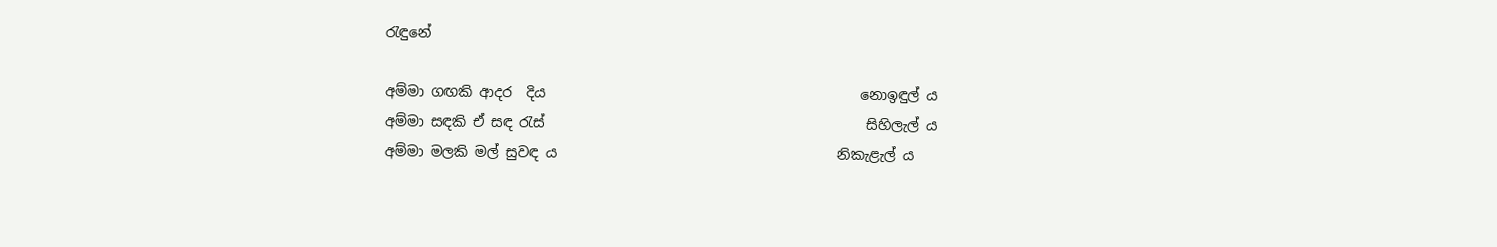රැඳුනේ

අම්මා ගඟකි ආදර  දිය                                             නොඉඳුල් ය
අම්මා සඳකි ඒ සඳ රැස්                                              සිහිලැල් ය
අම්මා මලකි මල් සුවඳ ය                                        නිකැළැල් ය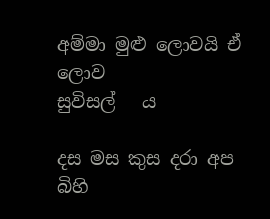අම්මා මුළු ලොවයි ඒ ලොව                                      සුවිසල්   ය

දස මස කුස දරා අප බිහි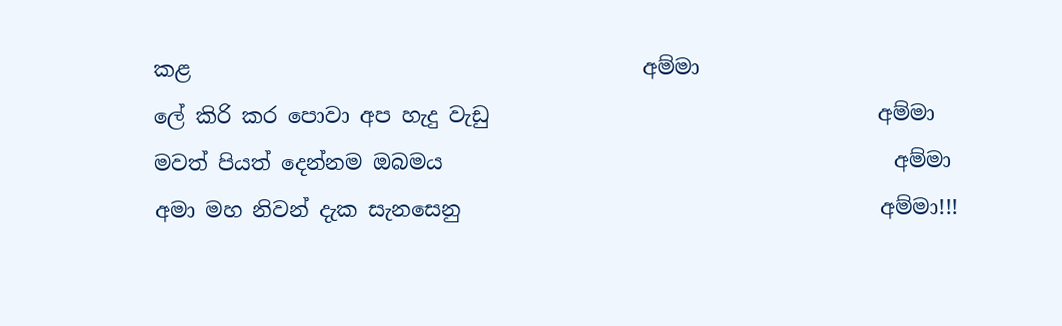කළ                                           අම්මා
ලේ කිරි කර පොවා අප හැදු වැඩු                                     අම්මා
මවත් පියත් දෙන්නම ඔබමය                                           අම්මා
අමා මහ නිවන් දැක සැනසෙනු                                        අම්මා!!!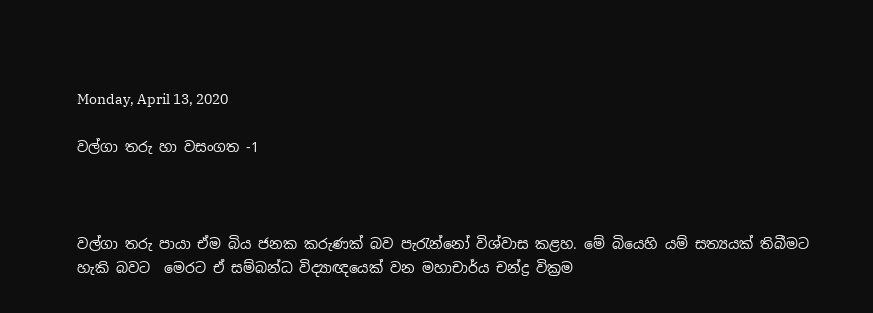Monday, April 13, 2020

වල්ගා තරු හා වසංගත -1



වල්ගා තරු පායා ඒම බිය ජනක කරුණක් බව පැරැන්නෝ විශ්වාස කළහ. මේ බියෙහි යම් සත්‍යයක් තිබීමට හැකි බවට  මෙරට ඒ සම්බන්ධ විද්‍යාඥයෙක් වන මහාචාර්ය චන්ද්‍ර වික්‍රම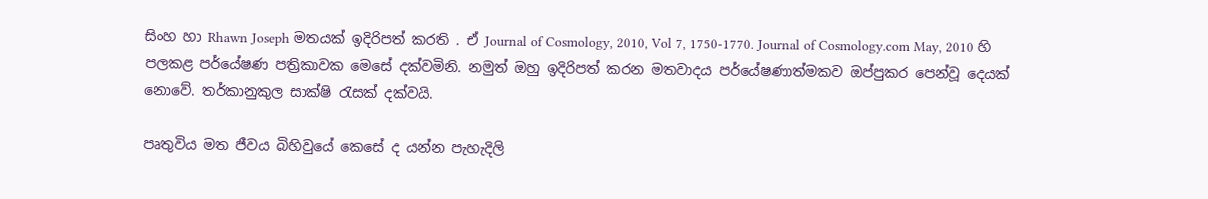සිංහ හා Rhawn Joseph මතයක් ඉදිරිපත් කරති . ඒ Journal of Cosmology, 2010, Vol 7, 1750-1770. Journal of Cosmology.com May, 2010 හි පලකළ පර්යේෂණ පත්‍රිකාවක මෙසේ දක්වමිනි. නමුත් ඔහු ඉදිරිපත් කරන මතවාදය පර්යේෂණාත්මකව ඔප්පුකර පෙන්වූ දෙයක් නොවේ. තර්කානුකුල සාක්ෂි රැසක් දක්වයි.

පෘතුවිය මත ජීවය බිහිවුයේ කෙසේ ද යන්න පැහැදිලි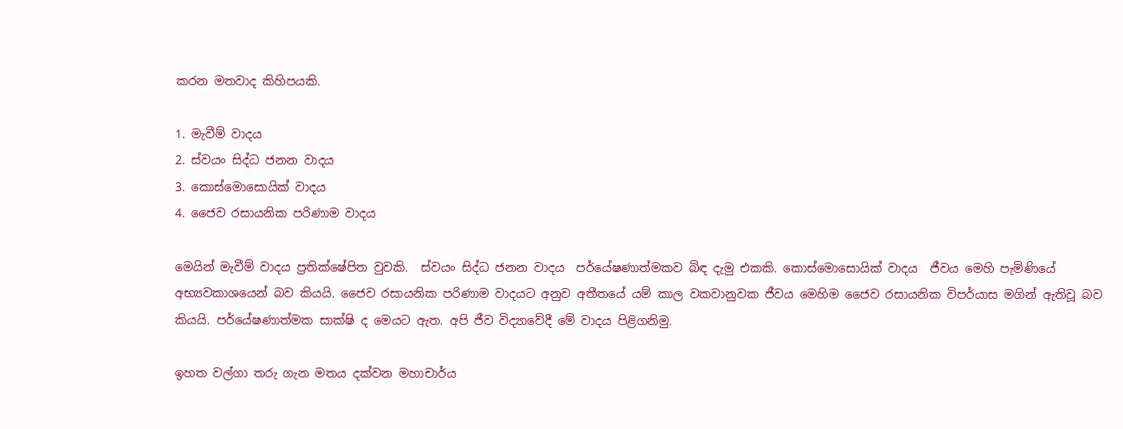කරන මතවාද කිහිපයකි.

1. මැවීම් වාදය
2. ස්වයං සිද්ධ ජනන වාදය
3. කොස්මොසොයික් වාදය
4. ජෛව රසායනික පරිණාම වාදය

මෙයින් මැවීම් වාදය ප්‍රතික්ෂේපිත වුවකි.  ස්වයං සිද්ධ ජනන වාදය  පර්යේෂණාත්මකව බිඳ දැමු එකකි. කොස්මොසොයික් වාදය  ජීවය මෙහි පැමිණියේ අභ්‍යවකාශයෙන් බව කියයි. ජෛව රසායනික පරිණාම වාදයට අනුව අතීතයේ යම් කාල වකවානුවක ජීවය මෙහිම ජෛව රසායනික විපර්යාස මගින් ඇතිවූ බව කියයි. පර්යේෂණාත්මක සාක්ෂි ද මෙයට ඇත. අපි ජීව විද්‍යාවේදී මේ වාදය පිළිගනිමු.

ඉහත වල්ගා තරු ගැන මතය දක්වන මහාචාර්ය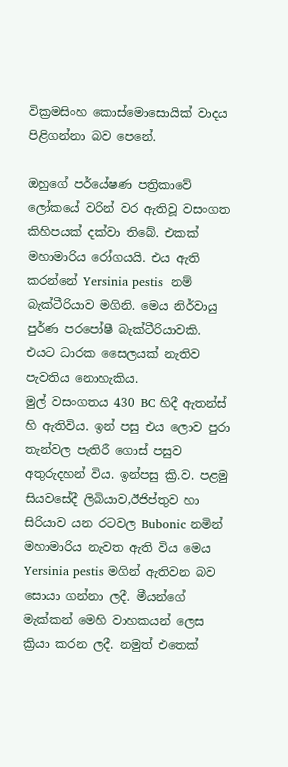වික්‍රමසිංහ කොස්මොසොයික් වාදය පිළිගන්නා බව පෙනේ.

ඔහුගේ පර්යේෂණ පත්‍රිකාවේ ලෝකයේ වරින් වර ඇතිවූ වසංගත කිහිපයක් දක්වා තිබේ. එකක් මහාමාරිය රෝගයයි. එය ඇති කරන්නේ Yersinia pestis  නම් බැක්ටීරියාව මගිනි. මෙය නිර්වායු පුර්ණ පරපෝෂී බැක්ටීරියාවකි. එයට ධාරක සෛලයක් නැතිව පැවතිය නොහැකිය.
මුල් වසංගතය 430 BC හිදී ඇතන්ස් හි ඇතිවිය. ඉන් පසු එය ලොව පුරා තැන්වල පැතිරී ගොස් පසුව අතුරුදහන් විය. ඉන්පසු ක්‍රි.ව. පළමු සියවසේදී ලිබියාව,ඊජිප්තුව හා සිරියාව යන රටවල Bubonic නමින් මහාමාරිය නැවත ඇති විය මෙය Yersinia pestis මගින් ඇතිවන බව සොයා ගන්නා ලදී. මීයන්ගේ මැක්කන් මෙහි වාහකයන් ලෙස ක්‍රියා කරන ලදී. නමුත් එතෙක්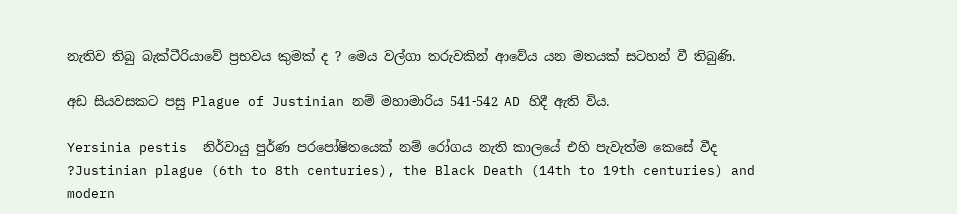නැතිව තිබු බැක්ටීරියාවේ ප්‍රභවය කුමක් ද ? මෙය වල්ගා තරුවකින් ආවේය යන මතයක් සටහන් වී තිබුණි.

අඩ සියවසකට පසු Plague of Justinian නම් මහාමාරිය 541-542 AD හිදී ඇති විය.

Yersinia pestis  නිර්වායු පුර්ණ පරපෝෂිතයෙක් නම් රෝගය නැති කාලයේ එහි පැවැත්ම කෙසේ වීද ?Justinian plague (6th to 8th centuries), the Black Death (14th to 19th centuries) and modern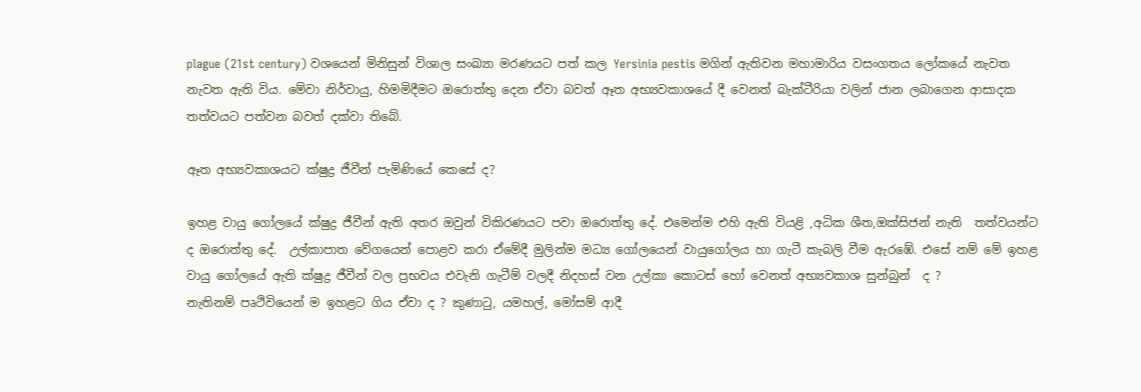plague (21st century) වශයෙන් මිනිසුන් විශාල සංඛ්‍යා මරණයට පත් කල Yersinia pestis මගින් ඇතිවන මහාමාරිය වසංගතය ලෝකයේ නැවත නැවත ඇති විය. මේවා නිර්වායු, හිමමිදීමට ඔරොත්තු දෙන ඒවා බවත් ඈත අභ්‍යවකාශයේ දී වෙනත් බැක්ටීරියා වලින් ජාන ලබාගෙන ආසාදක තත්වයට පත්වන බවත් දක්වා තිබේ.

ඈත අභ්‍යවකාශයට ක්ෂුද්‍ර ජීවීන් පැමිණියේ කෙසේ ද?

ඉහළ වායු ගෝලයේ ක්ෂුද්‍ර ජීවීන් ඇති අතර ඔවුන් විකිරණයට පවා ඔරොත්තු දේ. එමෙන්ම එහි ඇති වියළි ,අධික ශීත,ඔක්සිජන් නැති  තත්වයන්ට ද ඔරොත්තු දේ.  උල්කාපාත වේගයෙන් පොළව කරා ඒමේදී මුලින්ම මධ්‍ය ගෝලයෙන් වායුගෝලය හා ගැටී කැබලි වීම ඇරඹේ. එසේ නම් මේ ඉහළ වායු ගෝලයේ ඇති ක්ෂුද්‍ර ජීවීන් වල ප්‍රභවය එවැනි ගැටීම් වලදී නිදහස් වන උල්කා කොටස් හෝ වෙනත් අභ්‍යවකාශ සුන්බුන්  ද ?
නැතිනම් පෘථිවියෙන් ම ඉහළට ගිය ඒවා ද ? කුණාටු, යමහල්, මෝසම් ආදී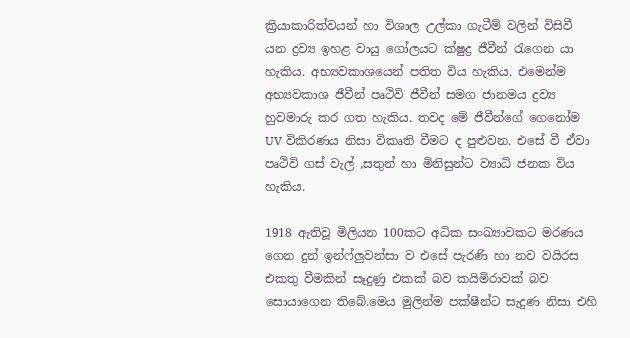ක්‍රියාකාරිත්වයන් හා විශාල උල්කා ගැටීම් වලින් විසිවී යන ද්‍රව්‍ය ඉහළ වායු ගෝලයට ක්ෂුද්‍ර ජීවීන් රැගෙන යා හැකිය. අභ්‍යවකාශයෙන් පතිත විය හැකිය. එමෙන්ම අභ්‍යවකාශ ජීවීන් පෘථිවි ජීවීන් සමග ජානමය ද්‍රව්‍ය හුවමාරු කර ගත හැකිය. තවද මේ ජීවීන්ගේ ගෙනෝම  UV විකිරණය නිසා විකෘති වීමට ද පුළුවන. එසේ වී ඒවා පෘථිවි ගස් වැල් ,සතුන් හා මිනිසුන්ට ව්‍යාධි ජනක විය හැකිය.

1918 ඇතිවූ මිලියන 100කට අධික සංඛ්‍යාවකට මරණය ගෙන දුන් ඉන්ෆ්ලුවන්සා ව එසේ පැරණි හා නව වයිරස එකතු වීමකින් සෑදුණු එකක් බව කයිමිරාවක් බව සොයාගෙන තිබේ.මෙය මුලින්ම පක්ෂීන්ට සැදුණ නිසා එහි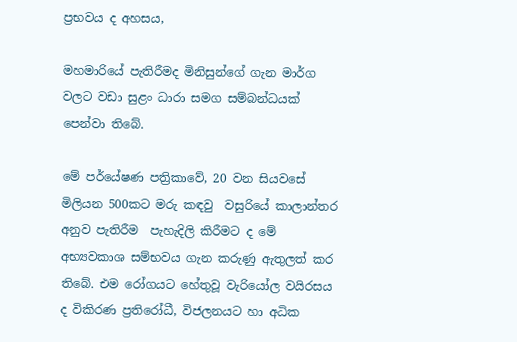ප්‍රභවය ද අහසය,

මහමාරියේ පැතිරීමද මිනිසුන්ගේ ගැන මාර්ග වලට වඩා සුළං ධාරා සමග සම්බන්ධයක් පෙන්වා තිබේ.

මේ පර්යේෂණ පත්‍රිකාවේ, 20 වන සියවසේ  මිලියන 500කට මරු කඳවු  වසුරියේ කාලාන්තර අනුව පැතිරීම  පැහැදිලි කිරීමට ද මේ අභ්‍යවකාශ සම්භවය ගැන කරුණු ඇතුලත් කර තිබේ. එම රෝගයට හේතුවූ වැරියෝල වයිරසය ද විකිරණ ප්‍රතිරෝධී, විජලනයට හා අධික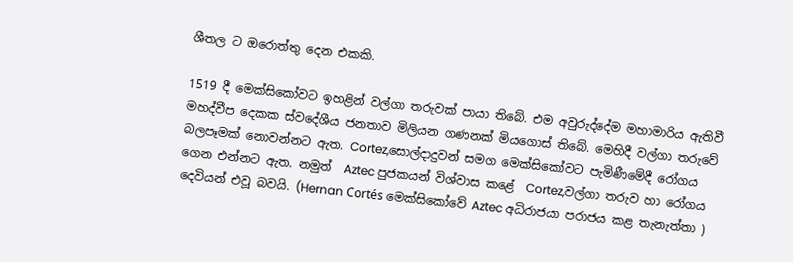ශීතල ට ඔරොත්තු දෙන එකකි.

1519 දී මෙක්සිකෝවට ඉහළින් වල්ගා තරුවක් පායා තිබේ. එම අවුරුද්දේම මහාමාරිය ඇතිවී මහද්වීප දෙකක ස්වදේශීය ජනතාව මිලියන ගණනක් මියගොස් තිබේ. මෙහිදී වල්ගා තරුවේ බලපෑමක් නොවන්නට ඇත. Cortez,සොල්දාදුවන් සමග මෙක්සිකෝවට පැමිණීමේදී රෝගය ගෙන එන්නට ඇත. නමුත්  Aztec පුජකයන් විශ්වාස කළේ  Cortez,වල්ගා තරුව හා රෝගය දෙවියන් එවූ බවයි. (Hernan Cortés මෙක්සිකෝවේ Aztec අධිරාජයා පරාජය කළ තැනැත්තා )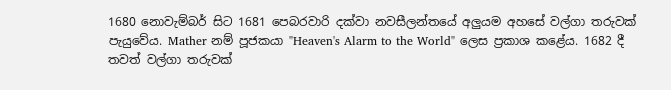1680 නොවැම්බර් සිට 1681 පෙබරවාරි දක්වා නවසීලන්තයේ අලුයම අහසේ වල්ගා තරුවක් පැයුවේය. Mather නම් පූජකයා "Heaven's Alarm to the World" ලෙස ප්‍රකාශ කළේය. 1682 දී තවත් වල්ගා තරුවක්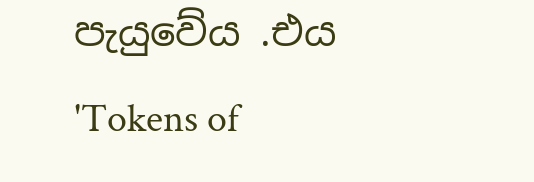පැයුවේය .එය 'Tokens of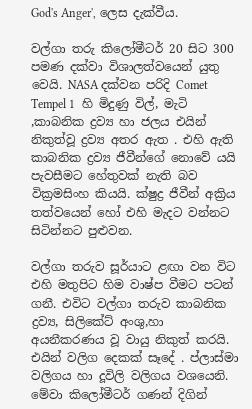God's Anger', ලෙස දැක්වීය.

වල්ගා තරු කිලෝමීටර් 20 සිට 300 පමණ දක්වා විශාලත්වයෙන් යුතු වෙයි. NASA දක්වන පරිදි Comet Tempel 1  හි මිදුණු විල්, මැටි ,කාබනික ද්‍රව්‍ය හා ජලය එයින් නිකුත්වූ ද්‍රව්‍ය අතර ඇත . එහි ඇති කාබනික ද්‍රව්‍ය ජීවීන්ගේ නොවේ යයි පැවසීමට හේතුවක් නැති බව වික්‍රමසිංහ කියයි. ක්ෂුද්‍ර ජීවීන් අක්‍රිය තත්වයෙන් හෝ එහි මැදට වන්නට සිටින්නට පුළුවන.

වල්ගා තරුව සූර්යාට ළඟා වන විට එහි මතුපිට හිම වාෂ්ප වීමට පටන් ගනී. එවිට වල්ගා තරුව කාබනික ද්‍රව්‍ය, සිලිකේට් අංශු,හා අයනීකරණය වූ වායු නිකුත් කරයි. එයින් වලිග දෙකක් සෑදේ . ප්ලාස්මා වලිගය හා දූවිලි වලිගය වශයෙනි. මේවා කිලෝමීටර් ගණන් දිගින්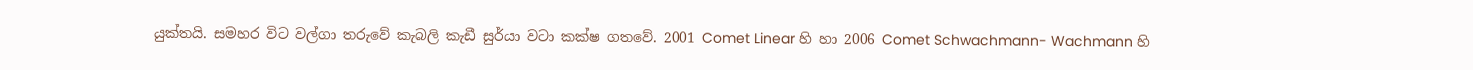යුක්තයි. සමහර විට වල්ගා තරුවේ කැබලි කැඩී සුර්යා වටා කක්ෂ ගතවේ. 2001 Comet Linear හි හා 2006 Comet Schwachmann- Wachmann හි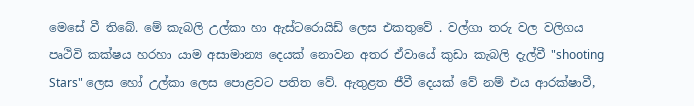මෙසේ වී තිබේ. මේ කැබලි උල්කා හා ඇස්ටරොයිඩ් ලෙස එකතුවේ . වල්ගා තරු වල වලිගය පෘථිවි කක්ෂය හරහා යාම අසාමාන්‍ය දෙයක් නොවන අතර ඒවායේ කුඩා කැබලි දැල්වී "shooting Stars" ලෙස හෝ උල්කා ලෙස පොළවට පතිත වේ. ඇතුළත ජීවී දෙයක් වේ නම් එය ආරක්ෂාවී,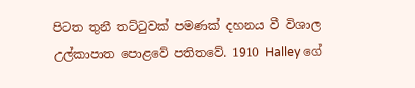පිටත තුනී තට්ටුවක් පමණක් දහනය වී විශාල උල්කාපාත පොළවේ පතිතවේ. 1910 Halley ගේ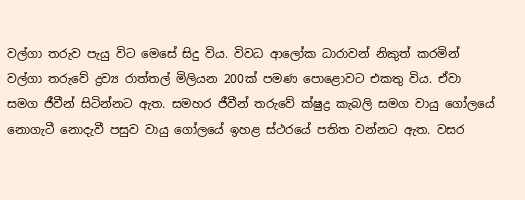වල්ගා තරුව පැයු විට මෙසේ සිදු විය. විවධ ආලෝක ධාරාවන් නිකුත් කරමින් වල්ගා තරුවේ ද්‍රව්‍ය රාත්තල් මිලියන 200ක් පමණ පොළොවට එකතු විය. ඒවා සමග ජීවීන් සිටින්නට ඇත. සමහර ජීවීන් තරුවේ ක්ෂුද්‍ර කැබලි සමග වායු ගෝලයේ නොගැටී නොදැවී පසුව වායු ගෝලයේ ඉහළ ස්ථරයේ පතිත වන්නට ඇත. වසර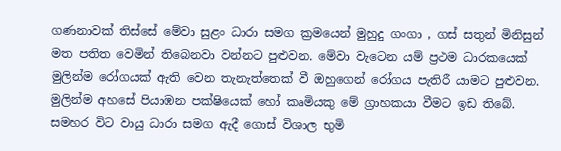ගණනාවක් තිස්සේ මේවා සුළං ධාරා සමග ක්‍රමයෙන් මුහුදු ගංගා , ගස් සතුන් මිනිසුන් මත පතිත වෙමින් තිබෙනවා වන්නට පුළුවන. මේවා වැටෙන යම් ප්‍රථම ධාරකයෙක් මුලින්ම රෝගයක් ඇති වෙන තැනැත්තෙක් වී ඔහුගෙන් රෝගය පැතිරී යාමට පුළුවන. මුලින්ම අහසේ පියාඹන පක්ෂියෙක් හෝ කෘමියකු මේ ග්‍රාහකයා වීමට ඉඩ තිබේ. සමහර විට වායු ධාරා සමග ඇදී ගොස් විශාල භුමි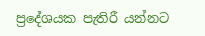ප්‍රදේශයක පැතිරී යන්නට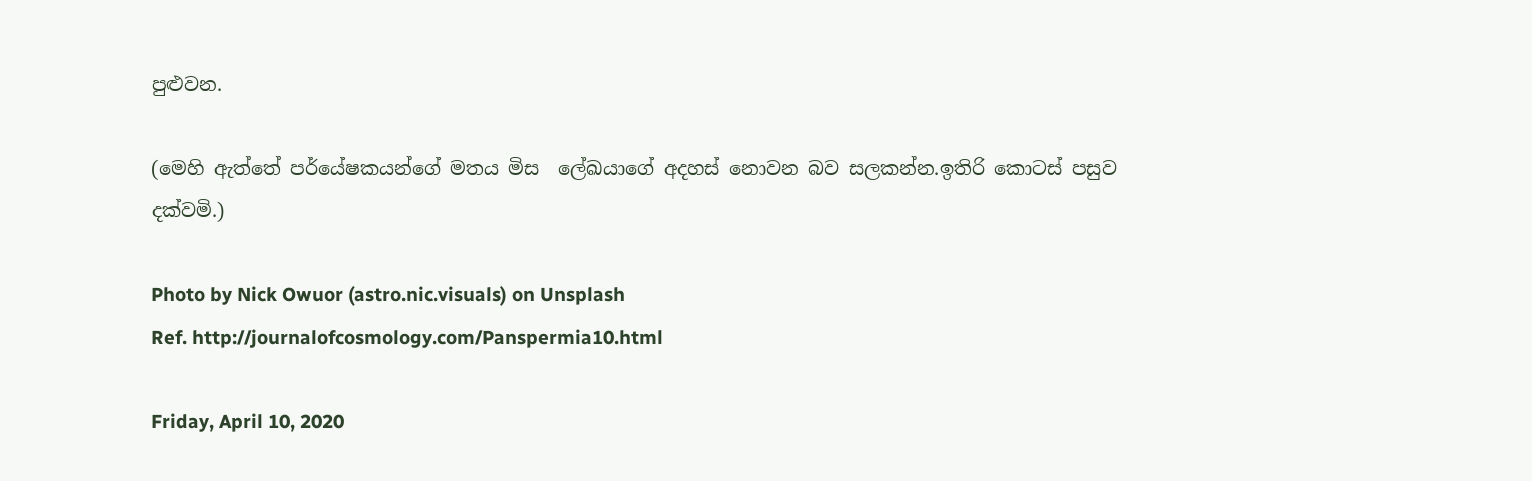පුළුවන.

(මෙහි ඇත්තේ පර්යේෂකයන්ගේ මතය මිස  ලේඛයාගේ අදහස් නොවන බව සලකන්න.ඉතිරි කොටස් පසුව දක්වමි.)

Photo by Nick Owuor (astro.nic.visuals) on Unsplash
Ref. http://journalofcosmology.com/Panspermia10.html

Friday, April 10, 2020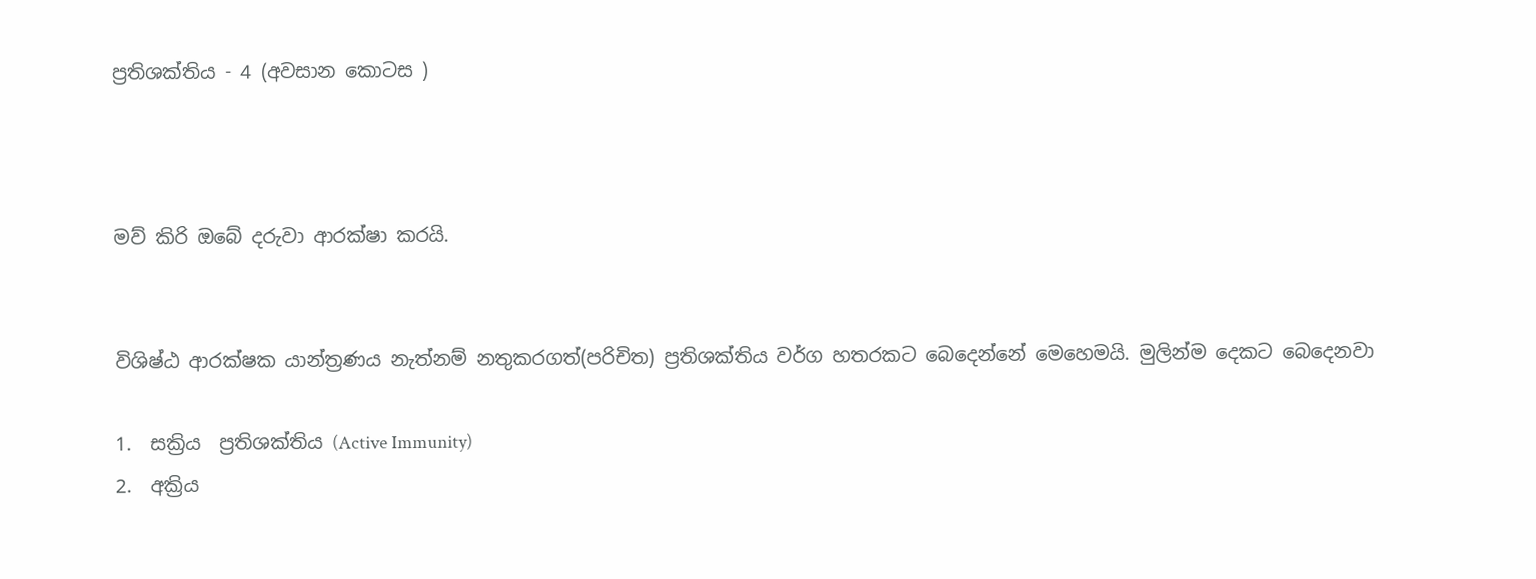ප්‍රතිශක්තිය - 4 (අවසාන කොටස )



මව් කිරි ඔබේ දරුවා ආරක්ෂා කරයි.


විශිෂ්ඨ ආරක්ෂක යාන්ත්‍රණය නැත්නම් නතුකරගත්(පරිචිත) ප්‍රතිශක්තිය වර්ග හතරකට බෙදෙන්නේ මෙහෙමයි. මුලින්ම දෙකට බෙදෙනවා

1.  සක්‍රිය  ප්‍රතිශක්තිය (Active Immunity)
2.  අක්‍රිය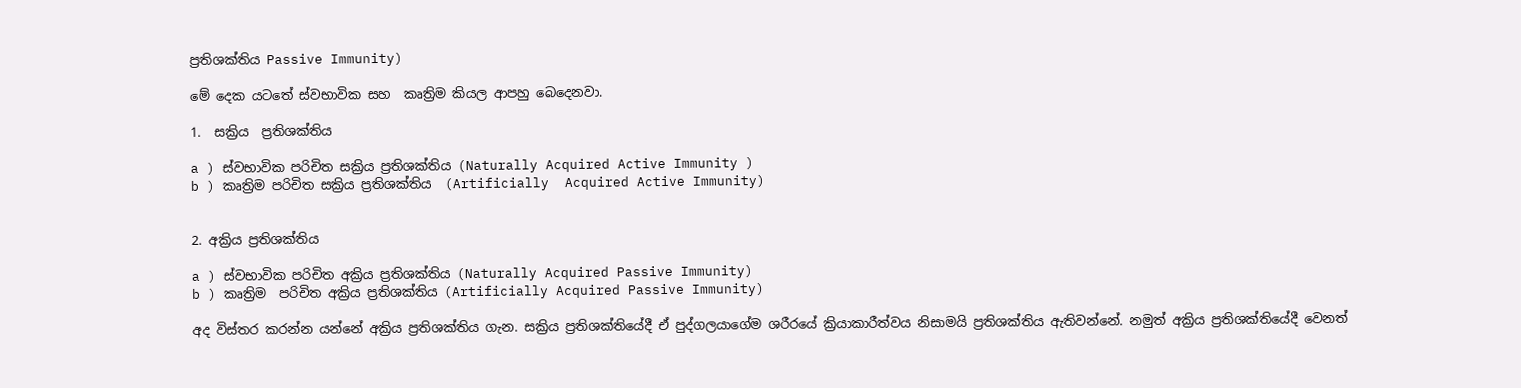ප්‍රතිශක්තිය Passive Immunity)

මේ දෙක යටතේ ස්වභාවික සහ  කෘත්‍රිම කියල ආපහු බෙදෙනවා.

1.  සක්‍රිය  ප්‍රතිශක්තිය

a ) ස්වභාවික පරිචිත සක්‍රිය ප්‍රතිශක්තිය (Naturally Acquired Active Immunity )
b ) කෘත්‍රිම පරිචිත සක්‍රිය ප්‍රතිශක්තිය  (Artificially  Acquired Active Immunity)


2. අක්‍රිය ප්‍රතිශක්තිය

a ) ස්වභාවික පරිචිත අක්‍රිය ප්‍රතිශක්තිය (Naturally Acquired Passive Immunity)
b ) කෘත්‍රිම  පරිචිත අක්‍රිය ප්‍රතිශක්තිය (Artificially Acquired Passive Immunity)

අද විස්තර කරන්න යන්නේ අක්‍රිය ප්‍රතිශක්තිය ගැන. සක්‍රිය ප්‍රතිශක්තියේදී ඒ පුද්ගලයාගේම ශරීරයේ ක්‍රියාකාරීත්වය නිසාමයි ප්‍රතිශක්තිය ඇතිවන්නේ. නමුත් අක්‍රිය ප්‍රතිශක්තියේදී වෙනත්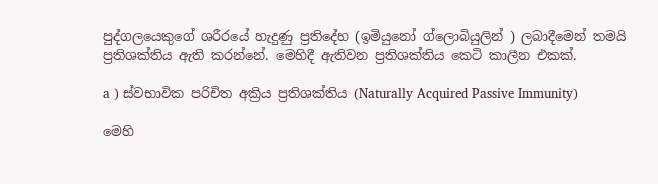පුද්ගලයෙකුගේ ශරීරයේ හැදුණු ප්‍රතිදේහ (ඉමියුනෝ ග්ලොබියුලින් ) ලබාදීමෙන් තමයි ප්‍රතිශක්තිය ඇති කරන්නේ. මෙහිදී ඇතිවන ප්‍රතිශක්තිය කෙටි කාලීන එකක්.

a ) ස්වභාවික පරිචිත අක්‍රිය ප්‍රතිශක්තිය (Naturally Acquired Passive Immunity)

මෙහි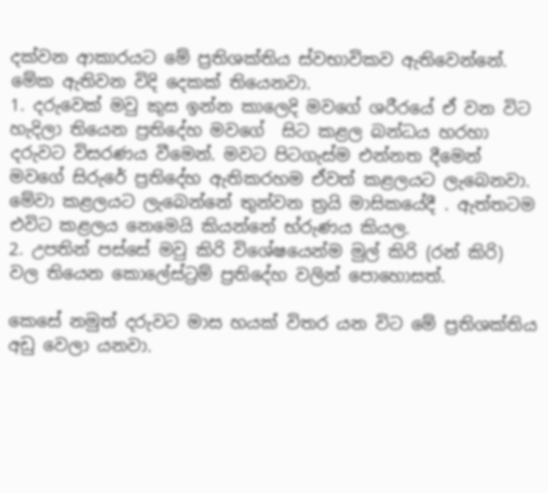දක්වන ආකාරයට මේ ප්‍රතිශක්තිය ස්වභාවිකව ඇතිවෙන්නේ. මේක ඇතිවන විදි දෙකක් තියෙනවා.
1. දරුවෙක් මවු කුස ඉන්න කාලෙදි මවගේ ශරීරයේ ඒ වන විට හැදිලා තියෙන ප්‍රතිදේහ මවගේ  සිට කළල බන්ධය හරහා දරුවට විසරණය වීමෙන්. මවට පිටගැස්ම එන්නත දීමෙන් මවගේ සිරුරේ ප්‍රතිදේහ ඇතිකරහම ඒවත් කළලයට ලැබෙනවා. මේවා කළලයට ලැබෙන්නේ තුන්වන ත්‍රයි මාසිකයේදී . ඇත්තටම එවිට කළලය නෙමෙයි කියන්නේ භ්රුණය කියල.
2. උපතින් පස්සේ මවු කිරි විශේෂයෙන්ම මුල් කිරි (රන් කිරි) වල තියෙන කොලේස්ට්‍රම් ප්‍රතිදේහ වලින් පොහොසත්.

කෙසේ නමුත් දරුවට මාස හයක් විතර යන විට මේ ප්‍රතිශක්තිය අඩු වෙලා යනවා.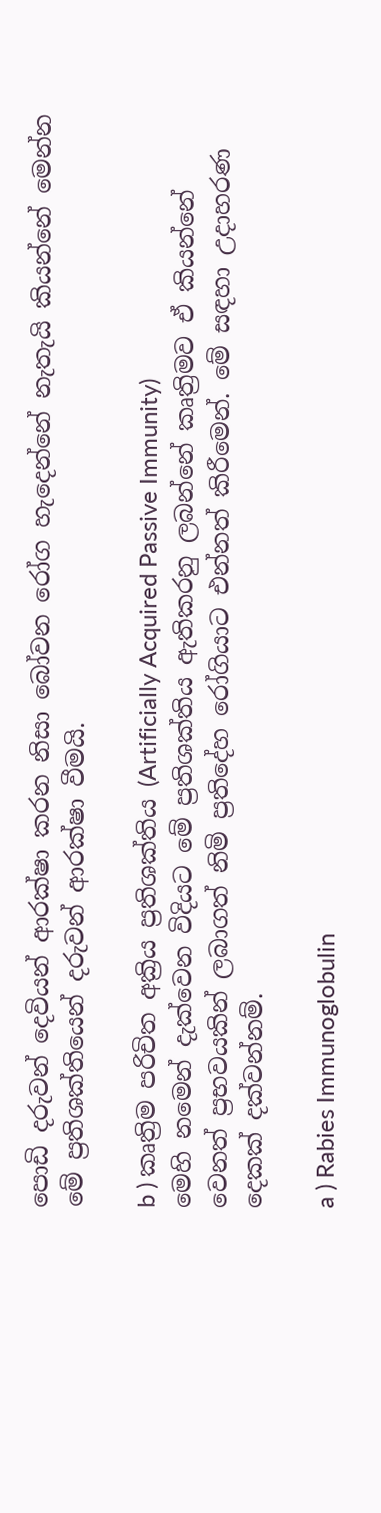පොඩි දරුවන් දෙවියන් ආරක්ෂා කරන නිසා බෝවන රෝග හැදෙන්නේ නැතැයි කියන්නේ මෙන්න මේ ප්‍රතිශක්තියෙන් දරුවන් ආරක්ෂා වීමයි.

b ) කෘත්‍රිම පරිචිත අක්‍රිය ප්‍රතිශක්තිය (Artificially Acquired Passive Immunity)
මෙහි නමෙන් දැක්වෙන විදියට මේ ප්‍රතිශක්තිය ඇතිකරනු ලබන්නේ කෘත්‍රිමව ඒ කියන්නේ වෙනත් ප්‍රභවයකින් ලබාගත් නිමි ප්‍රතිදේහ රෝගියාට එන්නත් කිරීමෙන්. මේ සඳහා උදාහරණ දෙකක් දක්වන්නම්.

a ) Rabies Immunoglobulin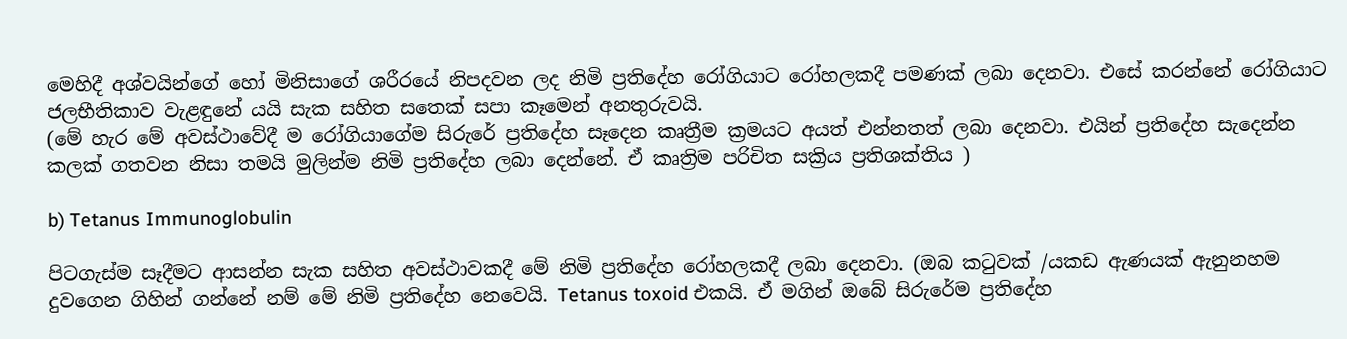මෙහිදී අශ්වයින්ගේ හෝ මිනිසාගේ ශරීරයේ නිපදවන ලද නිමි ප්‍රතිදේහ රෝගියාට රෝහලකදී පමණක් ලබා දෙනවා. එසේ කරන්නේ රෝගියාට ජලභීතිකාව වැළඳුනේ යයි සැක සහිත සතෙක් සපා කෑමෙන් අනතුරුවයි.
(මේ හැර මේ අවස්ථාවේදී ම රෝගියාගේම සිරුරේ ප්‍රතිදේහ සෑදෙන කෘත්‍රීම ක්‍රමයට අයත් එන්නතත් ලබා දෙනවා. එයින් ප්‍රතිදේහ සැදෙන්න කලක් ගතවන නිසා තමයි මුලින්ම නිමි ප්‍රතිදේහ ලබා දෙන්නේ. ඒ කෘත්‍රිම පරිචිත සක්‍රිය ප්‍රතිශක්තිය )

b) Tetanus Immunoglobulin

පිටගැස්ම සෑදීමට ආසන්න සැක සහිත අවස්ථාවකදී මේ නිමි ප්‍රතිදේහ රෝහලකදී ලබා දෙනවා. (ඔබ කටුවක් /යකඩ ඇණයක් ඇනුනහම දුවගෙන ගිහින් ගන්නේ නම් මේ නිමි ප්‍රතිදේහ නෙවෙයි. Tetanus toxoid එකයි. ඒ මගින් ඔබේ සිරුරේම ප්‍රතිදේහ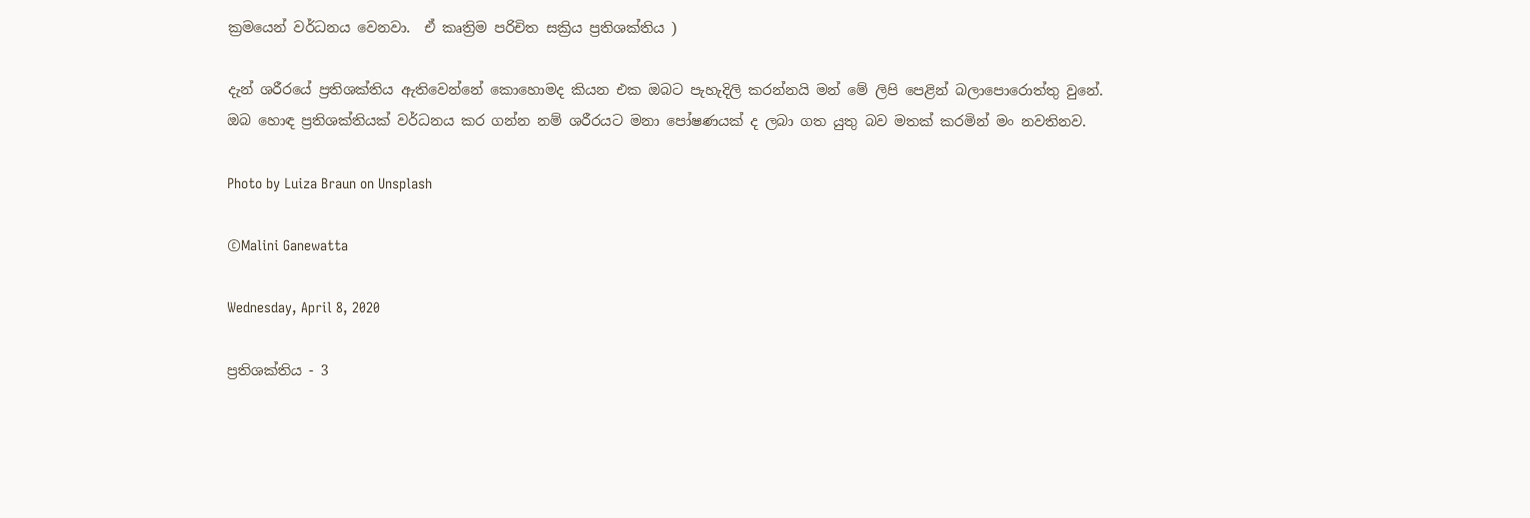ක්‍රමයෙන් වර්ධනය වෙනවා.  ඒ කෘත්‍රිම පරිචිත සක්‍රිය ප්‍රතිශක්තිය )

දැන් ශරීරයේ ප්‍රතිශක්තිය ඇතිවෙන්නේ කොහොමද කියන එක ඔබට පැහැදිලි කරන්නයි මන් මේ ලිපි පෙළින් බලාපොරොත්තු වුනේ. ඔබ හොඳ ප්‍රතිශක්තියක් වර්ධනය කර ගන්න නම් ශරීරයට මනා පෝෂණයක් ද ලබා ගත යුතු බව මතක් කරමින් මං නවතිනව.

Photo by Luiza Braun on Unsplash

©Malini Ganewatta

Wednesday, April 8, 2020

ප්‍රතිශක්තිය - 3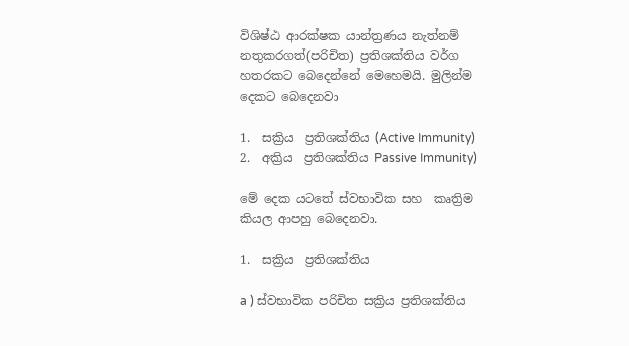විශිෂ්ඨ ආරක්ෂක යාන්ත්‍රණය නැත්නම් නතුකරගත්(පරිචිත) ප්‍රතිශක්තිය වර්ග හතරකට බෙදෙන්නේ මෙහෙමයි. මුලින්ම දෙකට බෙදෙනවා

1.  සක්‍රිය  ප්‍රතිශක්තිය (Active Immunity)
2.  අක්‍රිය  ප්‍රතිශක්තිය Passive Immunity)

මේ දෙක යටතේ ස්වභාවික සහ  කෘත්‍රිම කියල ආපහු බෙදෙනවා.

1.  සක්‍රිය  ප්‍රතිශක්තිය

a ) ස්වභාවික පරිචිත සක්‍රිය ප්‍රතිශක්තිය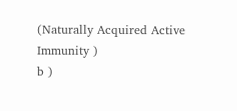(Naturally Acquired Active Immunity )
b )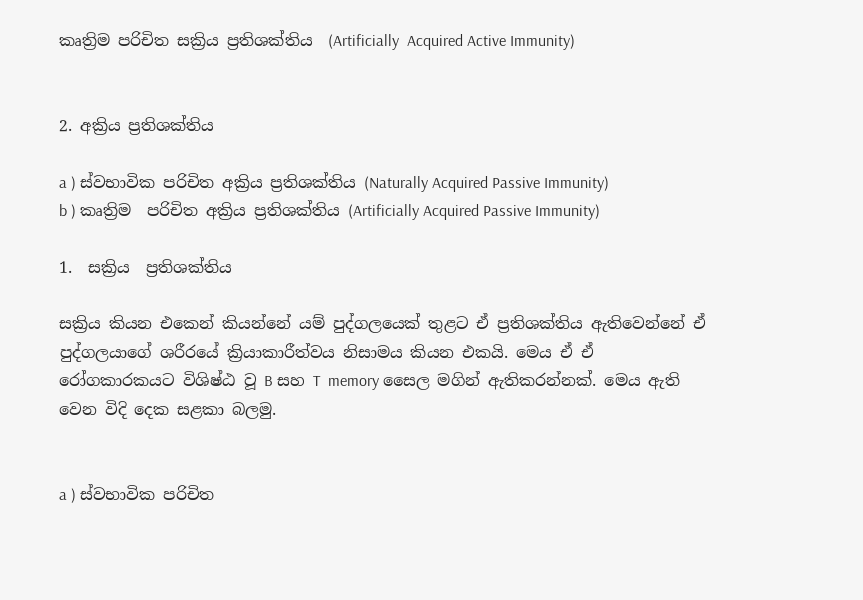කෘත්‍රිම පරිචිත සක්‍රිය ප්‍රතිශක්තිය  (Artificially  Acquired Active Immunity)


2. අක්‍රිය ප්‍රතිශක්තිය

a ) ස්වභාවික පරිචිත අක්‍රිය ප්‍රතිශක්තිය (Naturally Acquired Passive Immunity)
b ) කෘත්‍රිම  පරිචිත අක්‍රිය ප්‍රතිශක්තිය (Artificially Acquired Passive Immunity)

1.  සක්‍රිය  ප්‍රතිශක්තිය

සක්‍රිය කියන එකෙන් කියන්නේ යම් පුද්ගලයෙක් තුළට ඒ ප්‍රතිශක්තිය ඇතිවෙන්නේ ඒ පුද්ගලයාගේ ශරීරයේ ක්‍රියාකාරීත්වය නිසාමය කියන එකයි. මෙය ඒ ඒ රෝගකාරකයට විශිෂ්ඨ වූ B සහ T  memory සෛල මගින් ඇතිකරන්නක්. මෙය ඇති වෙන විදි දෙක සළකා බලමු.


a ) ස්වභාවික පරිචිත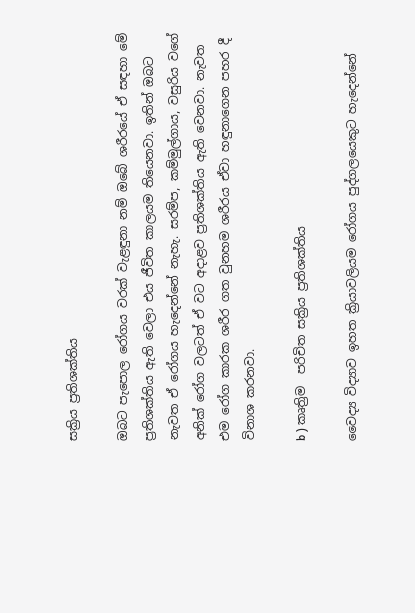සක්‍රිය ප්‍රතිශක්තිය

ඔබට පැපොල රෝගය වරක් වැළඳුනා නම් ඔබේ ශරීරයේ ඒ සඳහා මේ ප්‍රතිශක්තිය ඇති වෙලා එය ජීවිත කාලයම තියෙනවා. ඉතින් ඔබට නැවත ඒ රෝගය හැදෙන්නේ නැහැ. සරම්ප, කම්මුල්ගාය, වසුරිය වගේ අනික් රෝග වලටත් ඒ වට අදාළව ප්‍රතිශක්තිය ඇති වෙනවා. නැවත එම රෝග කාරක ශරීර ගත වුනහම ශරීරය ඒවා හඳුනාගෙන පහර දී විනාශ කරනවා.

b ) කෘත්‍රිම  පරිචිත සක්‍රිය ප්‍රතිශක්තිය

වෛද්‍ය විද්‍යාව ඉහත ක්‍රියාවලියම රෝගය පුද්ගලයෙකුට හැදෙන්නේ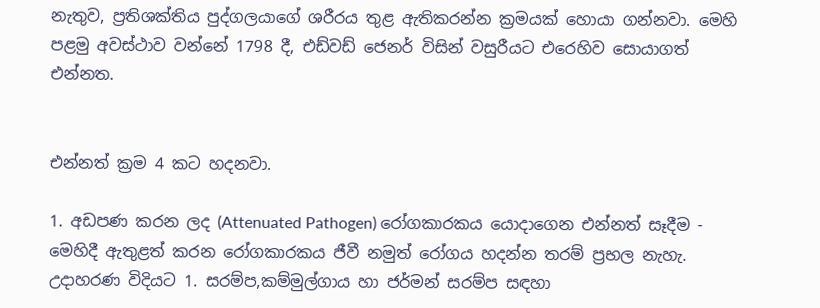නැතුව, ප්‍රතිශක්තිය පුද්ගලයාගේ ශරීරය තුළ ඇතිකරන්න ක්‍රමයක් හොයා ගන්නවා. මෙහි පළමු අවස්ථාව වන්නේ 1798 දී, එඩ්වඩ් ජෙනර් විසින් වසුරීයට එරෙහිව සොයාගත් එන්නත.


එන්නත් ක්‍රම 4 කට හදනවා.

1. අඩපණ කරන ලද (Attenuated Pathogen) රෝගකාරකය යොදාගෙන එන්නත් සෑදීම - මෙහිදී ඇතුළත් කරන රෝගකාරකය ජීවී නමුත් රෝගය හදන්න තරම් ප්‍රභල නැහැ. උදාහරණ විදියට 1. සරම්ප,කම්මුල්ගාය හා ජර්මන් සරම්ප සඳහා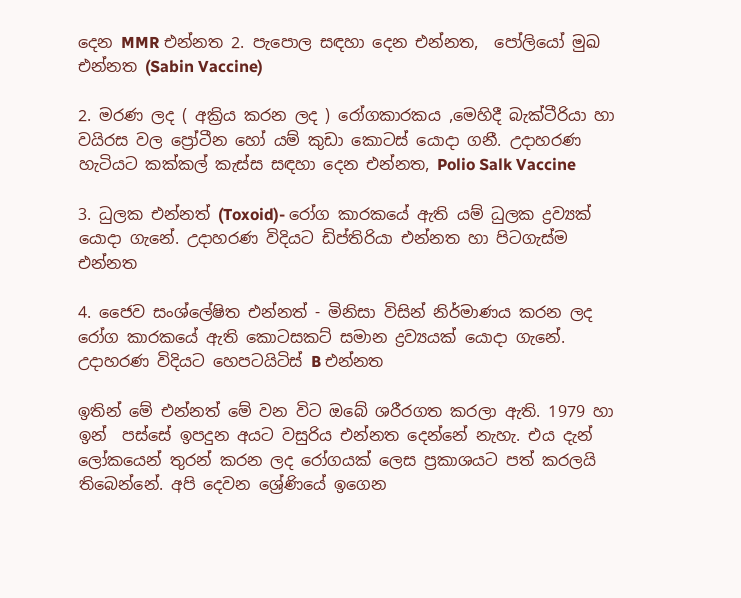දෙන MMR එන්නත 2. පැපොල සඳහා දෙන එන්නත,  පෝලියෝ මුඛ එන්නත (Sabin Vaccine)

2. මරණ ලද ( අක්‍රිය කරන ලද ) රෝගකාරකය ,මෙහිදී බැක්ටීරියා හා වයිරස වල ප්‍රෝටීන හෝ යම් කුඩා කොටස් යොදා ගනී. උදාහරණ හැටියට කක්කල් කැස්ස සඳහා දෙන එන්නත, Polio Salk Vaccine

3. ධුලක එන්නත් (Toxoid)- රෝග කාරකයේ ඇති යම් ධුලක ද්‍රව්‍යක් යොදා ගැනේ. උදාහරණ විදියට ඩිප්තිරියා එන්නත හා පිටගැස්ම එන්නත

4. ජෛව සංශ්ලේෂිත එන්නත් - මිනිසා විසින් නිර්මාණය කරන ලද රෝග කාරකයේ ඇති කොටසකට් සමාන ද්‍රව්‍යයක් යොදා ගැනේ. උදාහරණ විදියට හෙපටයිටිස් B එන්නත

ඉතින් මේ එන්නත් මේ වන විට ඔබේ ශරීරගත කරලා ඇති. 1979 හා ඉන්  පස්සේ ඉපදුන අයට වසුරිය එන්නත දෙන්නේ නැහැ. එය දැන් ලෝකයෙන් තුරන් කරන ලද රෝගයක් ලෙස ප්‍රකාශයට පත් කරලයි තිබෙන්නේ. අපි දෙවන ශ්‍රේණියේ ඉගෙන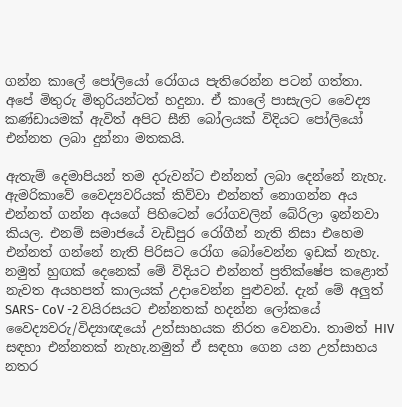ගන්න කාලේ පෝලියෝ රෝගය පැතිරෙන්න පටන් ගත්තා. අපේ මිතුරු මිතුරියන්ටත් හදුනා. ඒ කාලේ පාසැලට වෛද්‍ය කණ්ඩායමක් ඇවිත් අපිට සීනි බෝලයක් විදියට පෝලියෝ එන්නත ලබා දුන්නා මතකයි.

ඇතැම් දෙමාපියන් තම දරුවන්ට එන්නත් ලබා දෙන්නේ නැහැ. ඇමරිකාවේ වෛද්‍යවරියක් කිව්වා එන්නත් නොගන්න අය එන්නත් ගන්න අයගේ පිහිටෙන් රෝගවලින් බේරිලා ඉන්නවා කියල. එනම් සමාජයේ වැඩිපුර රෝගීන් නැති නිසා එහෙම එන්නත් ගන්නේ නැති පිරිසට රෝග බෝවෙන්න ඉඩක් නැහැ. නමුත් හුඟක් දෙනෙක් මේ විදියට එන්නත් ප්‍රතික්ෂේප කළොත් නැවත අයහපත් කාලයක් උදාවෙන්න පුළුවන්. දැන් මේ අලුත් SARS- CoV -2 වයිරසයට එන්නතක් හදන්න ලෝකයේ වෛද්‍යවරු/විද්‍යාඥයෝ උත්සාහයක නිරත වෙනවා. තාමත් HIV සඳහා එන්නතක් නැහැ.නමුත් ඒ සඳහා ගෙන යන උත්සාහය නතර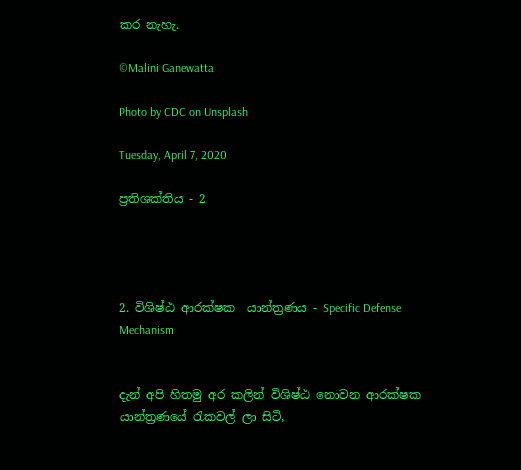කර නැහැ.

©Malini Ganewatta

Photo by CDC on Unsplash

Tuesday, April 7, 2020

ප්‍රතිශක්තිය - 2




2. විශිෂ්ඨ ආරක්ෂක  යාන්ත්‍රණය - Specific Defense Mechanism


දැන් අපි හිතමු අර කලින් විශිෂ්ඨ නොවන ආරක්ෂක යාන්ත්‍රණයේ රැකවල් ලා සිටි,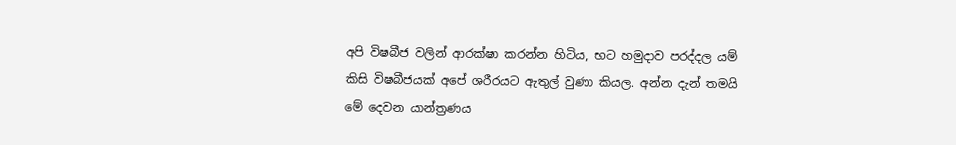අපි විෂබීජ වලින් ආරක්ෂා කරන්න හිටිය, භට හමුදාව පරද්දල යම් කිසි විෂබීජයක් අපේ ශරීරයට ඇතුල් වුණා කියල. අන්න දැන් තමයි මේ දෙවන යාන්ත්‍රණය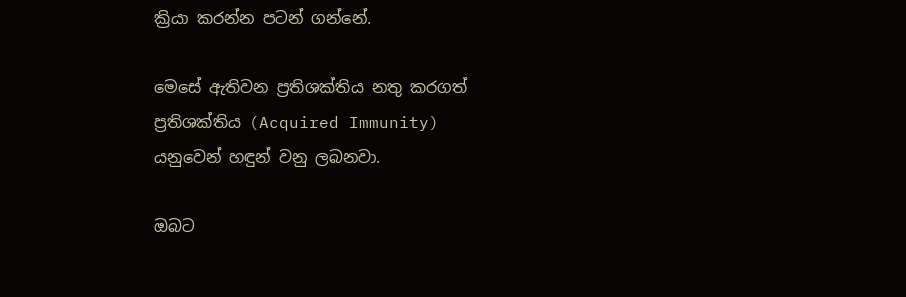ක්‍රියා කරන්න පටන් ගන්නේ.

මෙසේ ඇතිවන ප්‍රතිශක්තිය නතු කරගත් ප්‍රතිශක්තිය (Acquired Immunity)  යනුවෙන් හඳුන් වනු ලබනවා.

ඔබට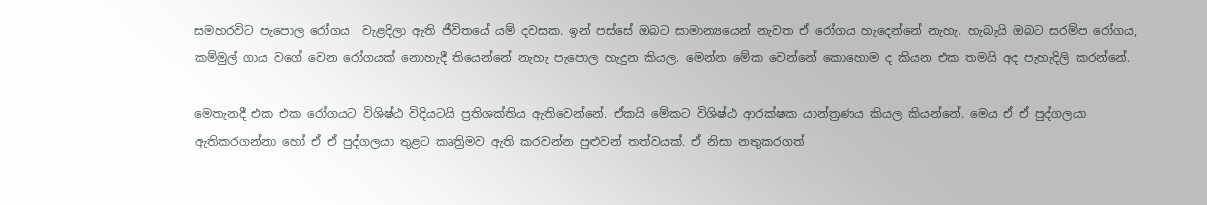සමහරවිට පැපොල රෝගය  වැළදිලා ඇති ජීවිතයේ යම් දවසක. ඉන් පස්සේ ඔබට සාමාන්‍යයෙන් නැවත ඒ රෝගය හැදෙන්නේ නැහැ. හැබැයි ඔබට සරම්ප රෝගය, කම්මුල් ගාය වගේ වෙන රෝගයක් නොහැදී තියෙන්නේ නැහැ පැපොල හැදුන කියල. මෙන්න මේක වෙන්නේ කොහොම ද කියන එක තමයි අද පැහැදිලි කරන්නේ.

මෙතැනදී එක එක රෝගයට විශිෂ්ඨ විදියටයි ප්‍රතිශක්තිය ඇතිවෙන්නේ. ඒකයි මේකට විශිෂ්ඨ ආරක්ෂක යාන්ත්‍රණය කියල කියන්නේ. මෙය ඒ ඒ පුද්ගලයා ඇතිකරගන්නා හෝ ඒ ඒ පුද්ගලයා තුළට කෘත්‍රිමව ඇති කරවන්න පුළුවන් තත්වයක්. ඒ නිසා නතුකරගත්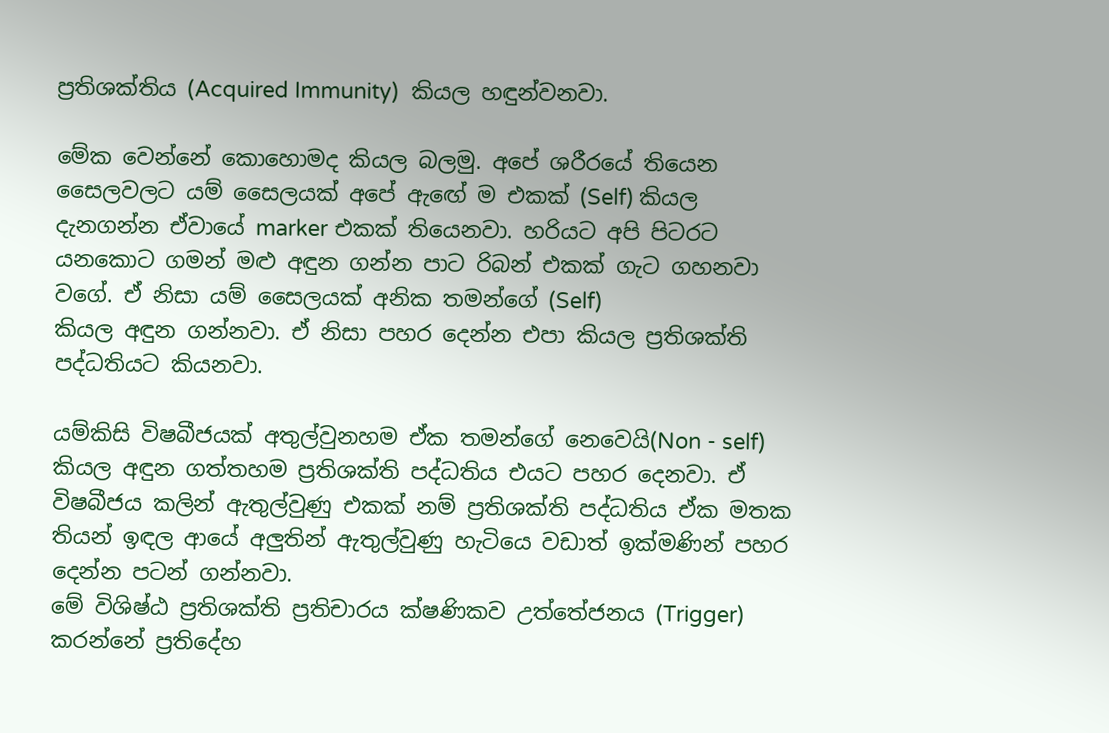ප්‍රතිශක්තිය (Acquired Immunity)  කියල හඳුන්වනවා.

මේක වෙන්නේ කොහොමද කියල බලමු. අපේ ශරීරයේ තියෙන සෛලවලට යම් සෛලයක් අපේ ඇඟේ ම එකක් (Self) කියල දැනගන්න ඒවායේ marker එකක් තියෙනවා. හරියට අපි පිටරට යනකොට ගමන් මළු අඳුන ගන්න පාට රිබන් එකක් ගැට ගහනවා වගේ. ඒ නිසා යම් සෛලයක් අනික තමන්ගේ (Self)
කියල අඳුන ගන්නවා. ඒ නිසා පහර දෙන්න එපා කියල ප්‍රතිශක්ති පද්ධතියට කියනවා.

යම්කිසි විෂබීජයක් අතුල්වුනහම ඒක තමන්ගේ නෙවෙයි(Non - self) කියල අඳුන ගත්තහම ප්‍රතිශක්ති පද්ධතිය එයට පහර දෙනවා. ඒ විෂබීජය කලින් ඇතුල්වුණු එකක් නම් ප්‍රතිශක්ති පද්ධතිය ඒක මතක තියන් ඉඳල ආයේ අලුතින් ඇතුල්වුණු හැටියෙ වඩාත් ඉක්මණින් පහර දෙන්න පටන් ගන්නවා.
මේ විශිෂ්ඨ ප්‍රතිශක්ති ප්‍රතිචාරය ක්ෂණිකව උත්තේජනය (Trigger) කරන්නේ ප්‍රතිදේහ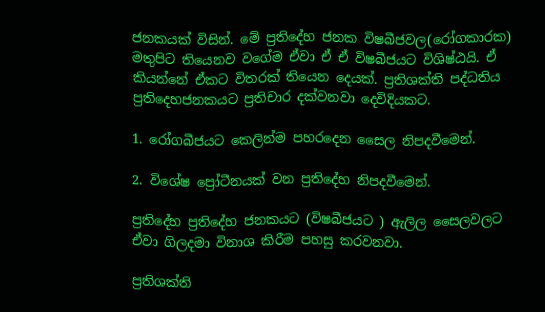ජනකයක් විසින්. මේ ප්‍රතිදේහ ජනක විෂබීජවල(රෝගකාරක) මතුපිට තියෙනව වගේම ඒවා ඒ ඒ විෂබීජයට විශිෂ්ඨයි. ඒ කියන්නේ ඒකට විතරක් තියෙන දෙයක්. ප්‍රතිශක්ති පද්ධතිය ප්‍රතිදෙහජනකයට ප්‍රතිචාර දක්වනවා දෙවිදියකට.

1. රෝගබීජයට කෙලින්ම පහරදෙන සෛල නිපදවීමෙන්.

2. විශේෂ ප්‍රෝටීනයක් වන ප්‍රතිදේහ නිපදවීමෙන්.

ප්‍රතිදේහ ප්‍රතිදේහ ජනකයට (විෂබීජයට ) ඇලිල සෛලවලට ඒවා ගිලදමා විනාශ කිරීම පහසු කරවනවා.

ප්‍රතිශක්ති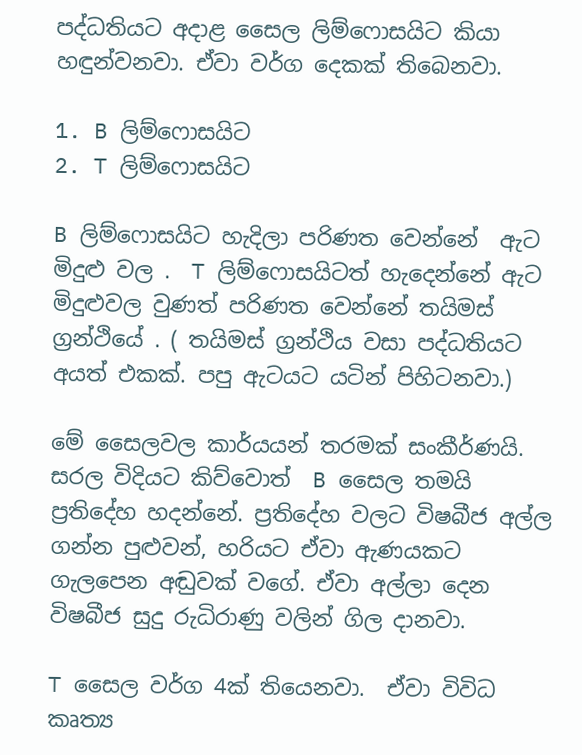පද්ධතියට අදාළ සෛල ලිම්ෆොසයිට කියා හඳුන්වනවා. ඒවා වර්ග දෙකක් තිබෙනවා.

1. B ලිම්ෆොසයිට
2. T ලිම්ෆොසයිට

B ලිම්ෆොසයිට හැදිලා පරිණත වෙන්නේ  ඇට මිදුළු වල .  T ලිම්ෆොසයිටත් හැදෙන්නේ ඇට මිදුළුවල වුණත් පරිණත වෙන්නේ තයිමස් ග්‍රන්ථියේ . ( තයිමස් ග්‍රන්ථිය වසා පද්ධතියට අයත් එකක්. පපු ඇටයට යටින් පිහිටනවා.)

මේ සෛලවල කාර්යයන් තරමක් සංකීර්ණයි. සරල විදියට කිව්වොත්  B සෛල තමයි ප්‍රතිදේහ හදන්නේ. ප්‍රතිදේහ වලට විෂබීජ අල්ල ගන්න පුළුවන්, හරියට ඒවා ඇණයකට ගැලපෙන අඬුවක් වගේ. ඒවා අල්ලා දෙන විෂබීජ සුදු රුධිරාණු වලින් ගිල දානවා.

T සෛල වර්ග 4ක් තියෙනවා.  ඒවා විවිධ කෘත්‍ය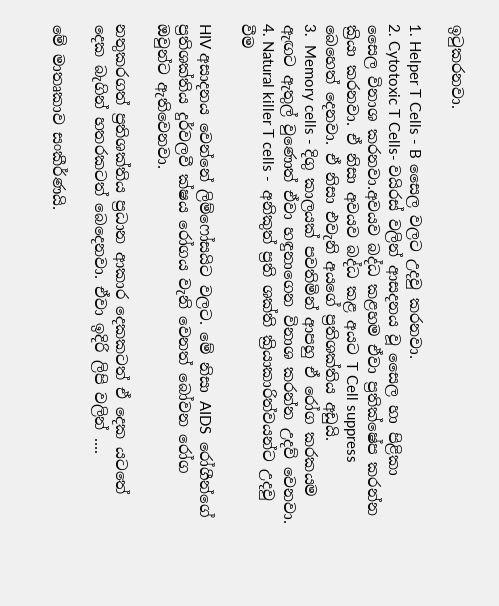ඉටුකරනවා.

1. Helper T Cells - B සෛල වලට උදවු කරනවා.
2. Cytotoxic T Cells- වයිරස් වලින් ආසදනය වූ සෛල හා පිළිකා සෛල විනාශ කරනවා.අවයව බද්ධ කළහම ඒවා ප්‍රතික්ෂේප කරන්න ක්‍රියා කරනවා. ඒ නිසා අවයව බද්ධ කළ අයට T Cell suppress බෙහෙත් දෙනවා. ඒ නිසා එවැනි අයගේ ප්‍රතිශක්තිය අඩුයි.
3.  Memory cells - දිගු කාලයක් පවතිමින් ආපහු ඒ රෝග කරකයම ඇඟට ඇතුල් වුණොත් ඒවා හඳුනාගෙන විනාශ කරන්න උදව් වෙනවා.
4. Natural killer T cells -  අනිකුත් ප්‍රති ශක්ති ක්‍රියාකාරිත්වයන්ට උදවු වීම

HIV අසාදනය වෙන්නේ ලිම්ෆෝසයිට වලට. මේ නිසා AIDS  රෝගීන්ගේ ප්‍රතිශක්තිය දුර්වලවී ක්ෂය රෝගය වැනි වෙනත් බෝවන රෝග ඔවුන්ට ඇතිවෙනවා.

නතුකරගත් ප්‍රතිශක්තිය ප්‍රධාන ආකාර දෙකකටත් ඒ දෙක යටතේ දෙක බැගින් හතරකටත් බෙදෙනවා. ඒවා ඉදිරි ලිපි වලින් ....

මේ මාතෘකාව සංකීර්ණයි.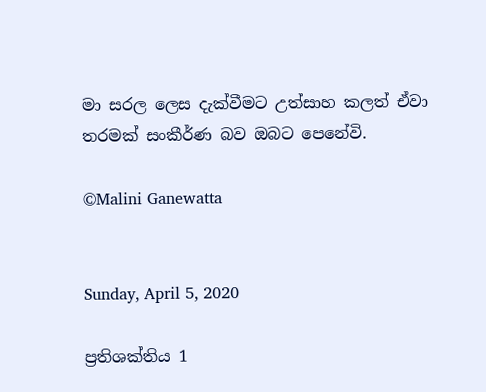මා සරල ලෙස දැක්වීමට උත්සාහ කලත් ඒවා තරමක් සංකීර්ණ බව ඔබට පෙනේවි.

©Malini Ganewatta


Sunday, April 5, 2020

ප්‍රතිශක්තිය 1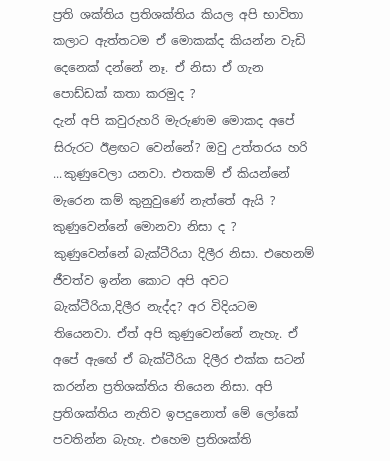ප්‍රති ශක්තිය ප්‍රතිශක්තිය කියල අපි භාවිතා කලාට ඇත්තටම ඒ මොකක්ද කියන්න වැඩි දෙනෙක් දන්නේ නෑ. ඒ නිසා ඒ ගැන පොඩ්ඩක් කතා කරමුද ?
දැන් අපි කවුරුහරි මැරුණම මොකද අපේ සිරුරට ඊළඟට වෙන්නේ? ඔවු උත්තරය හරි ...කුණුවෙලා යනවා. එතකම් ඒ කියන්නේ මැරෙන කම් කුනුවුණේ නැත්තේ ඇයි ? කුණුවෙන්නේ මොනවා නිසා ද ? කුණුවෙන්නේ බැක්ටීරියා දිලීර නිසා. එහෙනම් ජීවත්ව ඉන්න කොට අපි අවට බැක්ටීරියා,දිලීර නැද්ද? අර විදියටම තියෙනවා. ඒත් අපි කුණුවෙන්නේ නැහැ. ඒ අපේ ඇඟේ ඒ බැක්ටීරියා දිලීර එක්ක සටන් කරන්න ප්‍රතිශක්තිය තියෙන නිසා. අපි ප්‍රතිශක්තිය නැතිව ඉපදුනොත් මේ ලෝකේ පවතින්න බැහැ. එහෙම ප්‍රතිශක්ති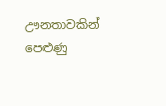ඌනතාවකින් පෙළුණු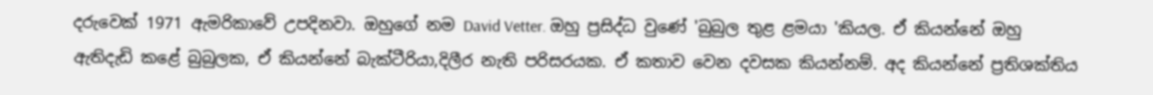දරුවෙක් 1971 ඇමරිකාවේ උපදිනවා. ඔහුගේ නම David Vetter. ඔහු ප්‍රසිද්ධ වුණේ 'බුබුල තුළ ළමයා 'කියල. ඒ කියන්නේ ඔහු ඇතිදැඩි කළේ බුබුලක, ඒ කියන්නේ බැක්ටීරියා,දිලීර නැති පරිසරයක. ඒ කතාව වෙන දවසක කියන්නම්. අද කියන්නේ ප්‍රතිශක්තිය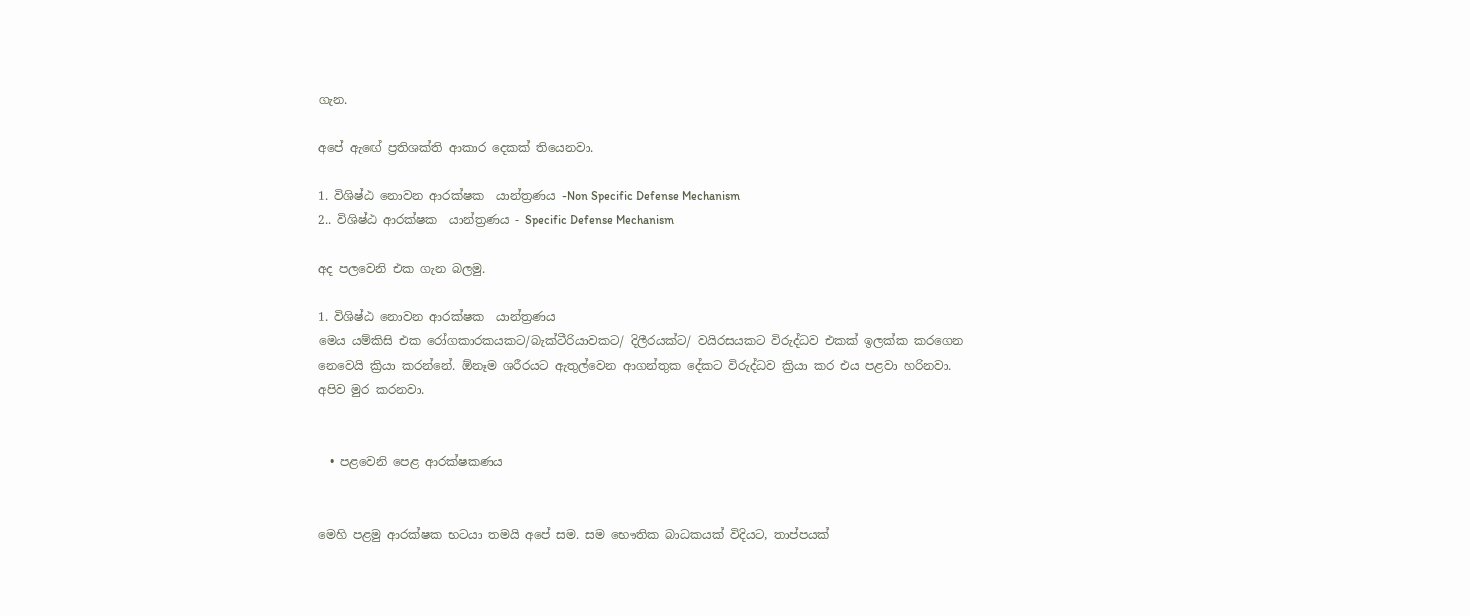ගැන.

අපේ ඇඟේ ප්‍රතිශක්ති ආකාර දෙකක් තියෙනවා.

1. විශිෂ්ඨ නොවන ආරක්ෂක  යාන්ත්‍රණය -Non Specific Defense Mechanism
2.. විශිෂ්ඨ ආරක්ෂක  යාන්ත්‍රණය - Specific Defense Mechanism

අද පලවෙනි එක ගැන බලමු.

1. විශිෂ්ඨ නොවන ආරක්ෂක  යාන්ත්‍රණය
මෙය යම්කිසි එක රෝගකාරකයකට/බැක්ටීරියාවකට/ දිලීරයක්ට/ වයිරසයකට විරුද්ධව එකක් ඉලක්ක කරගෙන නෙවෙයි ක්‍රියා කරන්නේ. ඕනෑම ශරීරයට ඇතුල්වෙන ආගන්තුක දේකට විරුද්ධව ක්‍රියා කර එය පළවා හරිනවා. අපිව මුර කරනවා.


  • පළවෙනි පෙළ ආරක්ෂකණය


මෙහි පළමු ආරක්ෂක භටයා තමයි අපේ සම. සම භෞතික බාධකයක් විදියට, තාප්පයක්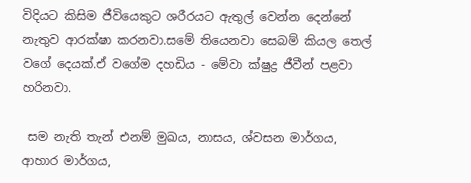විදියට කිසිම ජීවියෙකුට ශරීරයට ඇතුල් වෙන්න දෙන්නේ නැතුව ආරක්ෂා කරනවා.සමේ තියෙනවා සෙබම් කියල තෙල් වගේ දෙයක්.ඒ වගේම දහඩිය - මේවා ක්ෂුද්‍ර ජීවීන් පළවා හරිනවා.

 සම නැති තැන් එනම් මුඛය, නාසය, ශ්වසන මාර්ගය, ආහාර මාර්ගය,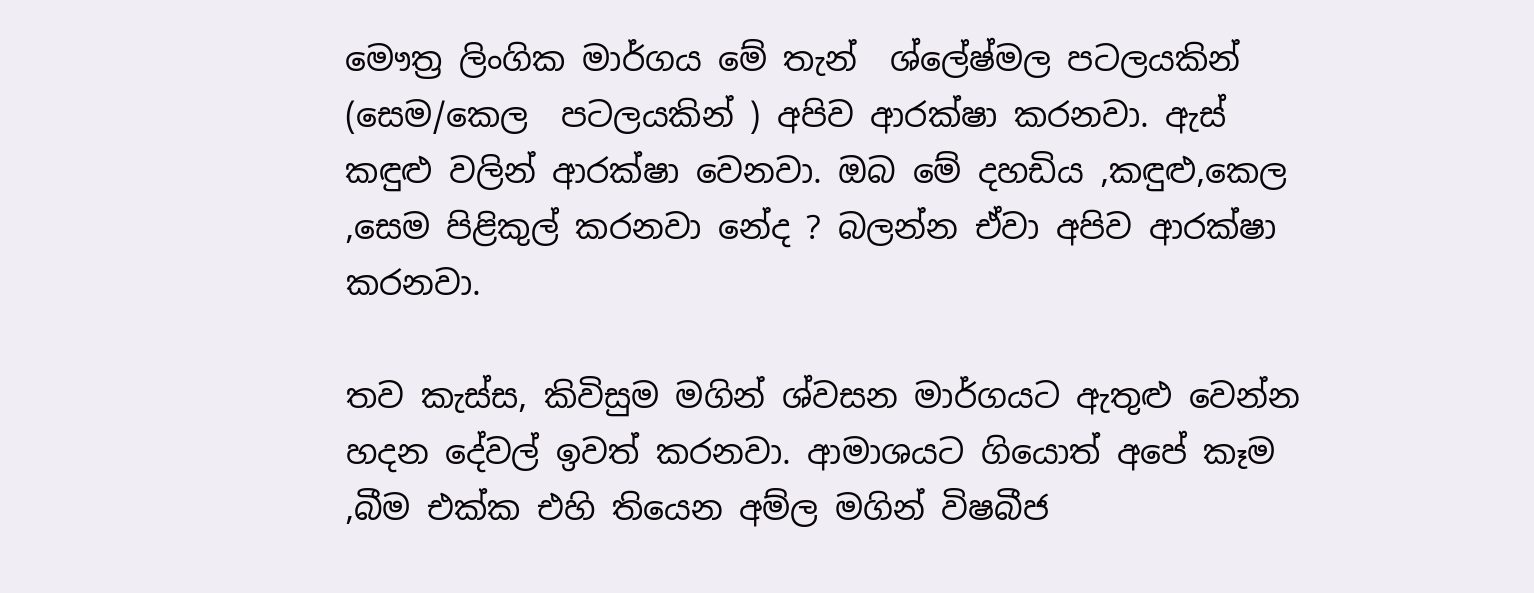මෞත්‍ර ලිංගික මාර්ගය මේ තැන්  ශ්ලේෂ්මල පටලයකින් (සෙම/කෙල  පටලයකින් ) අපිව ආරක්ෂා කරනවා. ඇස් කඳුළු වලින් ආරක්ෂා වෙනවා. ඔබ මේ දහඩිය ,කඳුළු,කෙල ,සෙම පිළිකුල් කරනවා නේද ? බලන්න ඒවා අපිව ආරක්ෂා කරනවා.

තව කැස්ස, කිවිසුම මගින් ශ්වසන මාර්ගයට ඇතුළු වෙන්න හදන දේවල් ඉවත් කරනවා. ආමාශයට ගියොත් අපේ කෑම ,බීම එක්ක එහි තියෙන අම්ල මගින් විෂබීජ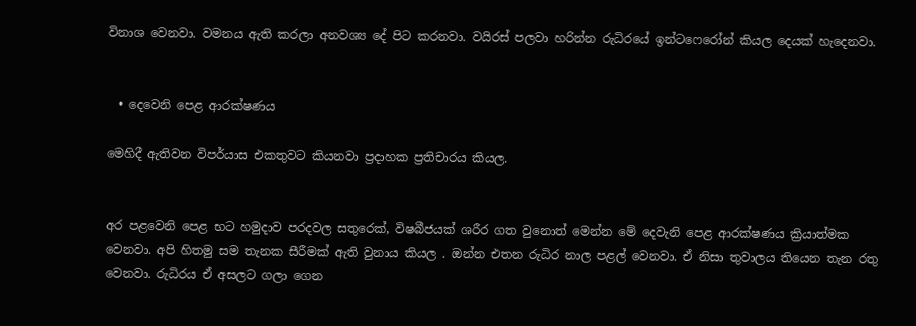විනාශ වෙනවා. වමනය ඇති කරලා අනවශ්‍ය දේ පිට කරනවා. වයිරස් පලවා හරින්න රුධිරයේ ඉන්ටෆෙරෝන් කියල දෙයක් හැදෙනවා.


  • දෙවෙනි පෙළ ආරක්ෂණය

මෙහිදී ඇතිවන විපර්යාස එකතුවට කියනවා ප්‍රදාහක ප්‍රතිචාරය කියල.


අර පළවෙනි පෙළ භට හමුදාව පරදවල සතුරෙක්, විෂබීජයක් ශරීර ගත වුනොත් මෙන්න මේ දෙවැනි පෙළ ආරක්ෂණය ක්‍රියාත්මක වෙනවා. අපි හිතමු සම තැනක සීරීමක් ඇති වුනාය කියල . ඔන්න එතන රුධිර නාල පළල් වෙනවා. ඒ නිසා තුවාලය තියෙන තැන රතු වෙනවා. රුධිරය ඒ අසලට ගලා ගෙන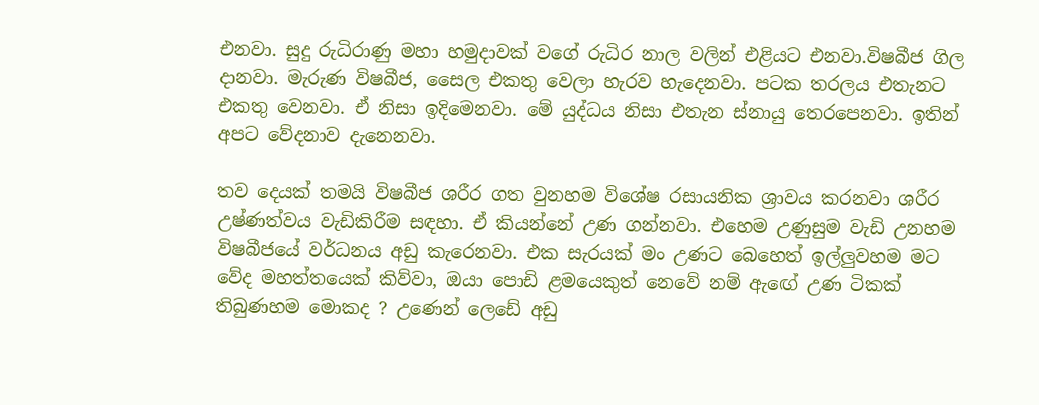එනවා. සුදු රුධිරාණු මහා හමුදාවක් වගේ රුධිර නාල වලින් එළියට එනවා.විෂබීජ ගිල දානවා. මැරුණ විෂබීජ, සෛල එකතු වෙලා හැරව හැදෙනවා. පටක තරලය එතැනට එකතු වෙනවා. ඒ නිසා ඉදිමෙනවා. මේ යුද්ධය නිසා එතැන ස්නායු තෙරපෙනවා. ඉතින් අපට වේදනාව දැනෙනවා.

තව දෙයක් තමයි විෂබීජ ශරීර ගත වුනහම විශේෂ රසායනික ශ්‍රාවය කරනවා ශරීර උෂ්ණත්වය වැඩිකිරීම සඳහා. ඒ කියන්නේ උණ ගන්නවා. එහෙම උණුසුම වැඩි උනහම විෂබීජයේ වර්ධනය අඩු කැරෙනවා. එක සැරයක් මං උණට බෙහෙත් ඉල්ලුවහම මට වේද මහත්තයෙක් කිව්වා, ඔයා පොඩි ළමයෙකුත් නෙවේ නම් ඇඟේ උණ ටිකක් තිබුණහම මොකද ? උණෙන් ලෙඩේ අඩු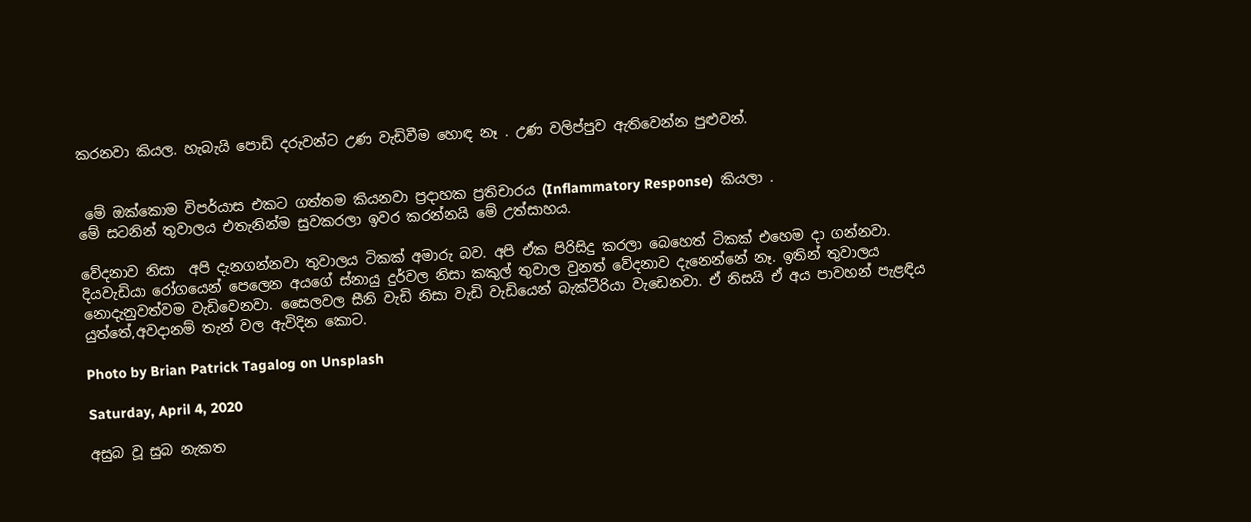කරනවා කියල. හැබැයි පොඩි දරුවන්ට උණ වැඩිවීම හොඳ නෑ . උණ වලිප්පුව ඇතිවෙන්න පුළුවන්.


 මේ ඔක්කොම විපර්යාස එකට ගත්තම කියනවා ප්‍රදාහක ප්‍රතිචාරය (Inflammatory Response)  කියලා .
මේ සටනින් තුවාලය එතැනින්ම සුවකරලා ඉවර කරන්නයි මේ උත්සාහය.

වේදනාව නිසා  අපි දැනගන්නවා තුවාලය ටිකක් අමාරු බව. අපි ඒක පිරිසිදු කරලා බෙහෙත් ටිකක් එහෙම දා ගන්නවා. දියවැඩියා රෝගයෙන් පෙලෙන අයගේ ස්නායු දුර්වල නිසා කකුල් තුවාල වුනත් වේදනාව දැනෙන්නේ නෑ. ඉතින් තුවාලය නොදැනුවත්වම වැඩිවෙනවා. සෛලවල සීනි වැඩි නිසා වැඩි වැඩියෙන් බැක්ටීරියා වැඩෙනවා. ඒ නිසයි ඒ අය පාවහන් පැළඳිය යුත්තේ,අවදානම් තැන් වල ඇවිදින කොට.

Photo by Brian Patrick Tagalog on Unsplash

Saturday, April 4, 2020

අසුබ වූ සුබ නැකත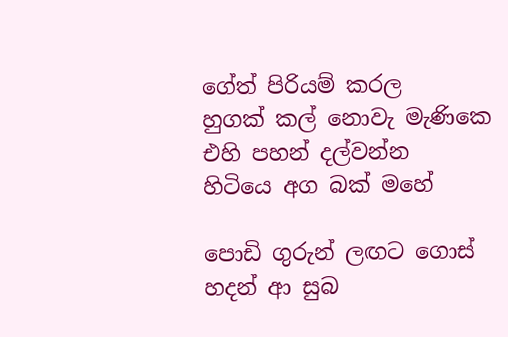ගේත් පිරියම් කරල
හුගක් කල් නොවැ මැණිකෙ
එහි පහන් දල්වන්න
හිටියෙ අග බක් මහේ

පොඩි ගුරුන් ලඟට ගොස්
හදන් ආ සුබ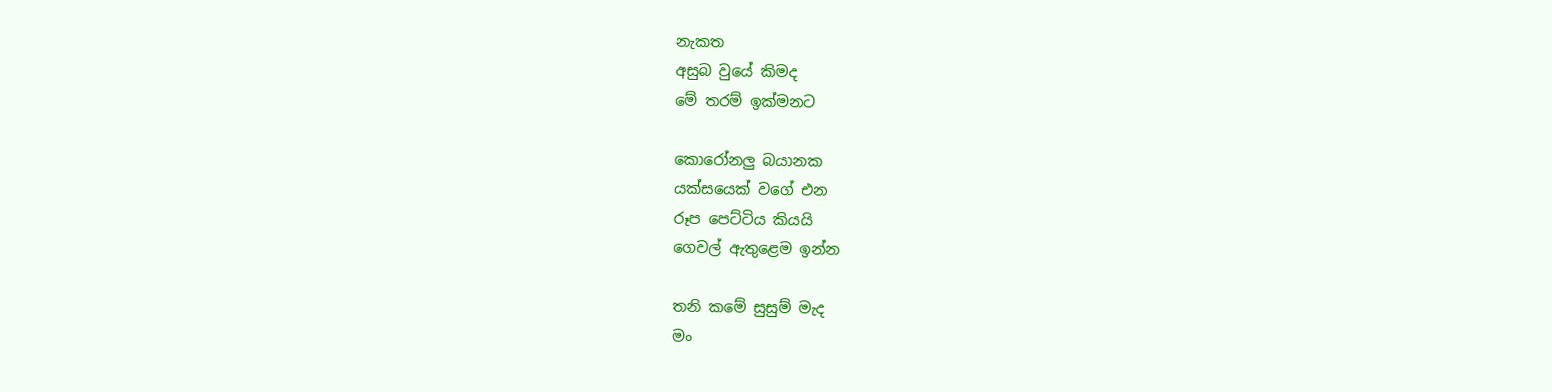නැකත
අසුබ වුයේ කිමද
මේ තරම් ඉක්මනට

කොරෝනලු බයානක
යක්සයෙක් වගේ එන
රූප පෙට්ටිය කියයි
ගෙවල් ඇතුළෙම ඉන්න

තනි කමේ සුසුම් මැද
මං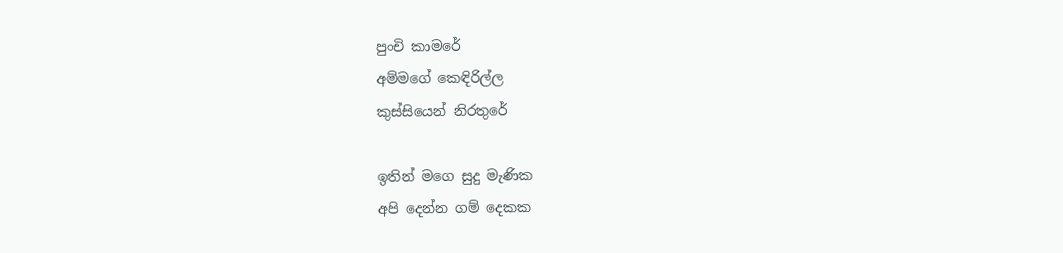පුංචි කාමරේ
අම්මගේ කෙඳිරිල්ල
කුස්සියෙන් නිරතුරේ

ඉතින් මගෙ සුදු මැණික
අපි දෙන්න ගම් දෙකක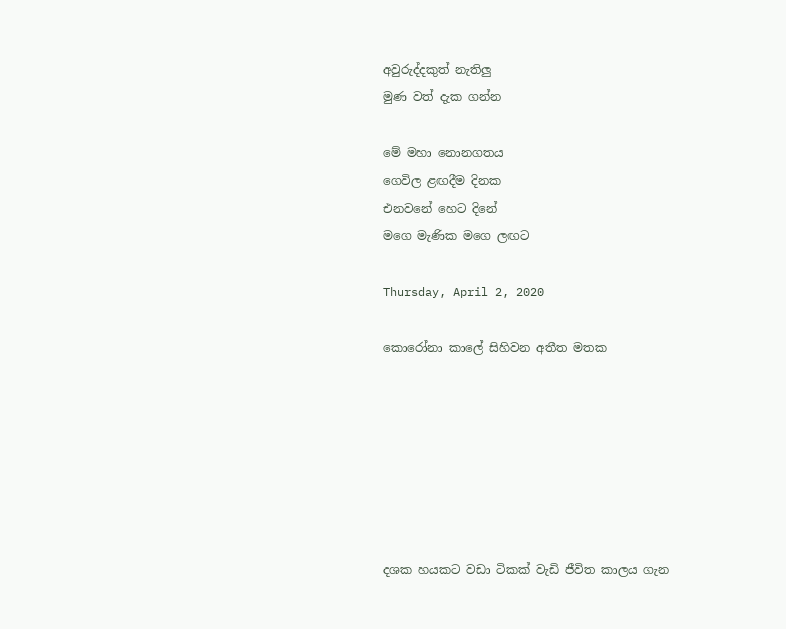අවුරුද්දකුත් නැතිලු
මුණ වත් දැක ගන්න

මේ මහා නොනගතය
ගෙවිල ළඟදීම දිනක
එනවනේ හෙට දිනේ
මගෙ මැණික මගෙ ලඟට

Thursday, April 2, 2020

කොරෝනා කාලේ සිහිවන අතීත මතක







දශක හයකට වඩා ටිකක් වැඩි ජීවිත කාලය ගැන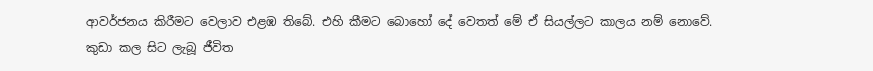ආවර්ජනය කිරීමට වෙලාව එළඹ තිබේ. එහි කීමට බොහෝ දේ වෙතත් මේ ඒ සියල්ලට කාලය නම් නොවේ. කුඩා කල සිට ලැබූ ජීවිත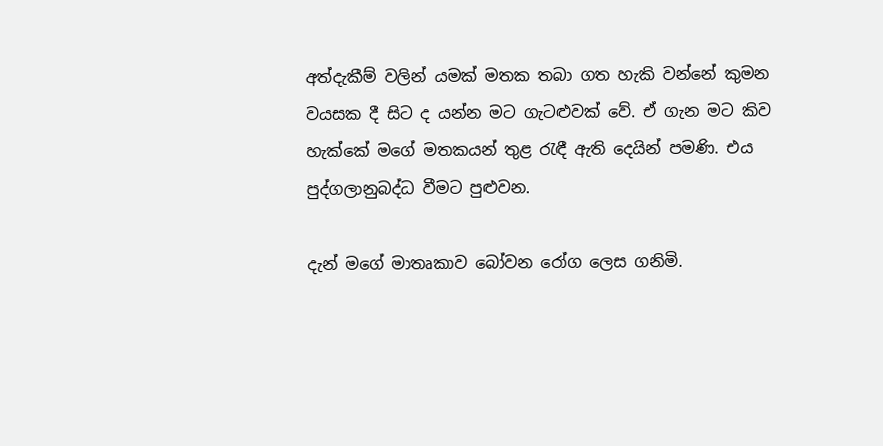අත්දැකීම් වලින් යමක් මතක තබා ගත හැකි වන්නේ කුමන වයසක දී සිට ද යන්න මට ගැටළුවක් වේ. ඒ ගැන මට කිව හැක්කේ මගේ මතකයන් තුළ රැඳී ඇති දෙයින් පමණි. එය පුද්ගලානුබද්ධ වීමට පුළුවන.

දැන් මගේ මාතෘකාව බෝවන රෝග ලෙස ගනිමි.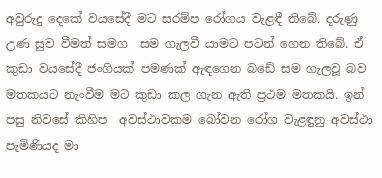අවුරුදු දෙකේ වයසේදී මට සරම්ප රෝගය වැළඳී තිබේ. දරුණු උණ සුව වීමත් සමග  සම ගැලවී යාමට පටන් ගෙන තිබේ. ඒ කුඩා වයසේදී ජංගියක් පමණක් ඇඳගෙන බඩේ සම ගැලවූ බව මතකයට නැංවීම මට කුඩා කල ගැන ඇති ප්‍රථම මතකයි. ඉන් පසු නිවසේ කිහිප  අවස්ථාවකම බෝවන රෝග වැළඳුනු අවස්ථා පැමිණියද මා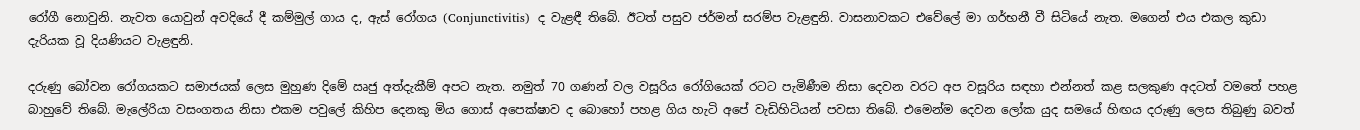රෝගී නොවුනි. නැවත යොවුන් අවදියේ දී කම්මුල් ගාය ද, ඇස් රෝගය (Conjunctivitis)  ද වැළඳී තිබේ. ඊටත් පසුව ජර්මන් සරම්ප වැළඳුනි. වාසනාවකට එවේලේ මා ගර්භනී වී සිටියේ නැත. මගෙන් එය එකල කුඩා දැරියක වූ දියණියට වැළඳුනි.

දරුණු බෝවන රෝගයකට සමාජයක් ලෙස මුහුණ දිමේ ඍජු අත්දැකීම් අපට නැත. නමුත් 70 ගණන් වල වසූරිය රෝගියෙක් රටට පැමිණීම නිසා දෙවන වරට අප වසූරිය සඳහා එන්නත් කළ සලකුණ අදටත් වමතේ පහළ බාහුවේ තිබේ. මැලේරියා වසංගතය නිසා එකම පවුලේ කිහිප දෙනකු මිය ගොස් අපෙක්ෂාව ද බොහෝ පහළ ගිය හැටි අපේ වැඩිහිටියන් පවසා තිබේ. එමෙන්ම දෙවන ලෝක යුද සමයේ හිඟය දරුණු ලෙස තිබුණු බවත්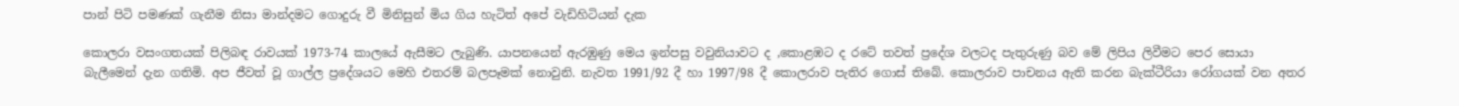පාන් පිටි පමණක් ගැනීම නිසා මාන්දමට ගොදුරු වී මිනිසුන් මිය ගිය හැටිත් අපේ වැඩිහිටියන් දැක

කොලරා වසංගතයක් පිලිබඳ රාවයක් 1973-74 කාලයේ ඇසීමට ලැබුණි. යාපනයෙන් ඇරඹුණු මෙය ඉන්පසු වවුනියාවට ද ,කොළඹට ද රටේ තවත් ප්‍රදේශ වලටද පැතුරුණු බව මේ ලිපිය ලිවීමට පෙර සොයා බැලීමෙන් දැන ගතිමි. අප ජීවත් වූ ගාල්ල ප්‍රදේශයට මෙහි එතරම් බලපෑමක් නොවුනි. නැවත 1991/92 දී හා 1997/98 දී කොලරාව පැතිර ගොස් තිබේ. කොලරාව පාචනය ඇති කරන බැක්ටීරියා රෝගයක් වන අතර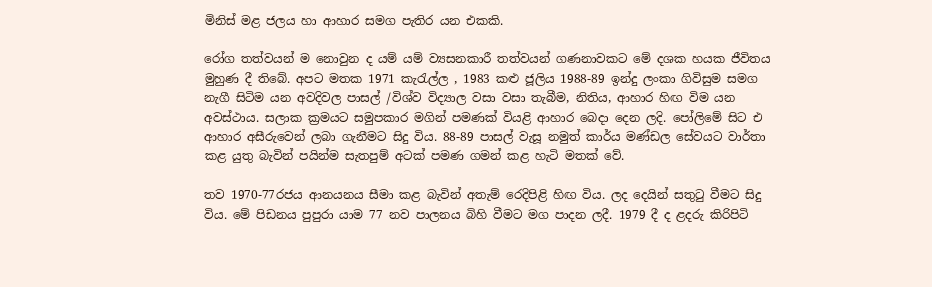මිනිස් මළ ජලය හා ආහාර සමග පැතිර යන එකකි.

රෝග තත්වයන් ම නොවුන ද යම් යම් ව්‍යසනකාරී තත්වයන් ගණනාවකට මේ දශක හයක ජීවිතය මුහුණ දී තිබේ. අපට මතක 1971 කැරැල්ල , 1983 කළු ජූලිය 1988-89 ඉන්දු ලංකා ගිවිසුම සමග නැගී සිටිම යන අවදිවල පාසල් /විශ්ව විද්‍යාල වසා වසා තැබීම, නිතිය, ආහාර හිඟ විම යන අවස්ථාය. සලාක ක්‍රමයට සමුපකාර මගින් පමණක් වියළි ආහාර බෙදා දෙන ලදි. පෝලිමේ සිට එ ආහාර අසීරුවෙන් ලබා ගැනීමට සිදු විය. 88-89 පාසල් වැසූ නමුත් කාර්ය මණ්ඩල සේවයට වාර්තා කළ යුතු බැවින් පයින්ම සැතපුම් අටක් පමණ ගමන් කළ හැටි මතක් වේ.

තව 1970-77රජය ආනයනය සීමා කළ බැවින් අතැම් රෙදිපිළි හිඟ විය. ලද දෙයින් සතුටු වීමට සිදු විය. මේ පිඩනය පුපුරා යාම 77 නව පාලනය බිහි වීමට මග පාදන ලදී. 1979 දී ද ළදරු කිරිපිටි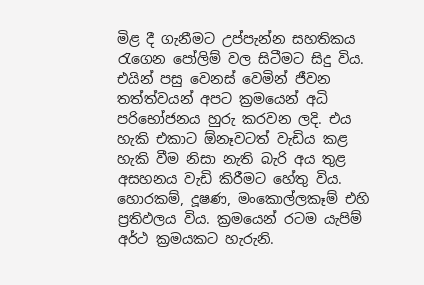මිළ දී ගැනීමට උප්පැන්න සහතිකය රැගෙන පෝලිම් වල සිටීමට සිදු විය. එයින් පසු වෙනස් වෙමින් ජීවන තත්ත්වයන් අපට ක්‍රමයෙන් අධි පරිභෝජනය හුරු කරවන ලදි. එය හැකි එකාට ඕනෑවටත් වැඩිය කළ හැකි වීම නිසා නැති බැරි අය තුළ අසහනය වැඩි කිරීමට හේතු විය. හොරකම්, දූෂණ, මංකොල්ලකෑම් එහි ප්‍රතිඵලය විය. ක්‍රමයෙන් රටම යැපිම් අර්ථ ක්‍රමයකට හැරුනි.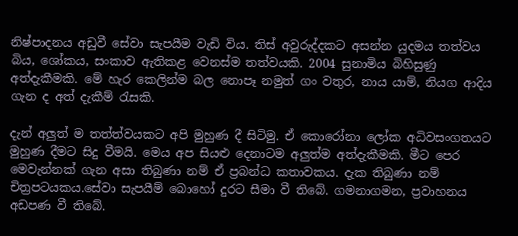නිෂ්පාදනය අඩුවී සේවා සැපයීම වැඩි විය. තිස් අවුරුද්දකට අසන්න යුදමය තත්වය බිය, ශෝකය, සංකාව ඇතිකළ වෙනස්ම තත්වයකි. 2004 සුනාමිය බිහිසුණු අත්දැකීමකි. මේ හැර කෙලින්ම බල නොපෑ නමුත් ගං වතුර, නාය යාම්, නියග ආදිය ගැන ද අත් දැකීම් රැසකි.

දැන් අලුත් ම තත්ත්වයකට අපි මුහුණ දී සිටිමු. ඒ කොරෝනා ලෝක අධිවසංගතයට මුහුණ දීමට සිදු වීමයි. මෙය අප සියළු දෙනාටම අලුත්ම අත්දැකීමකි. මීට පෙර මෙවැන්නක් ගැන අසා තිබුණා නම් ඒ ප්‍රබන්ධ කතාවකය. දැක තිබුණා නම් චිත්‍රපටයකය.සේවා සැපයීම් බොහෝ දුරට සීමා වී තිබේ. ගමනාගමන, ප්‍රවාහනය අඩපණ වී තිබේ.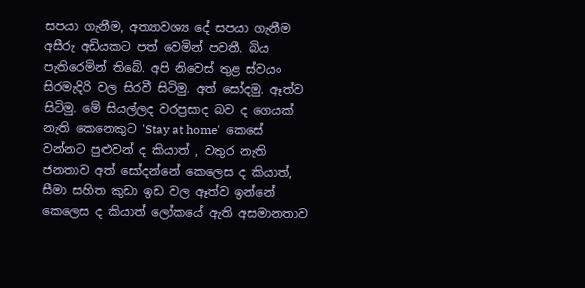සපයා ගැනීම, අත්‍යාවශ්‍ය දේ සපයා ගැනීම අසීරු අඩියකට පත් වෙමින් පවතී. බිය පැතිරෙමින් තිබේ. අපි නිවෙස් තුළ ස්වයං සිරමැදිරි වල සිරවී සිටිමු. අත් සෝදමු. ඈත්ව සිටිමු. මේ සියල්ලද වරප්‍රසාද බව ද ගෙයක් නැති කෙනෙකුට 'Stay at home'  කෙසේ වන්නට පුළුවන් ද කියාත් , වතුර නැති ජනතාව අත් සෝදන්නේ කෙලෙස ද කියාත්, සීමා සහිත කුඩා ඉඩ වල ඈත්ව ඉන්නේ කෙලෙස ද කියාත් ලෝකයේ ඇති අසමානතාව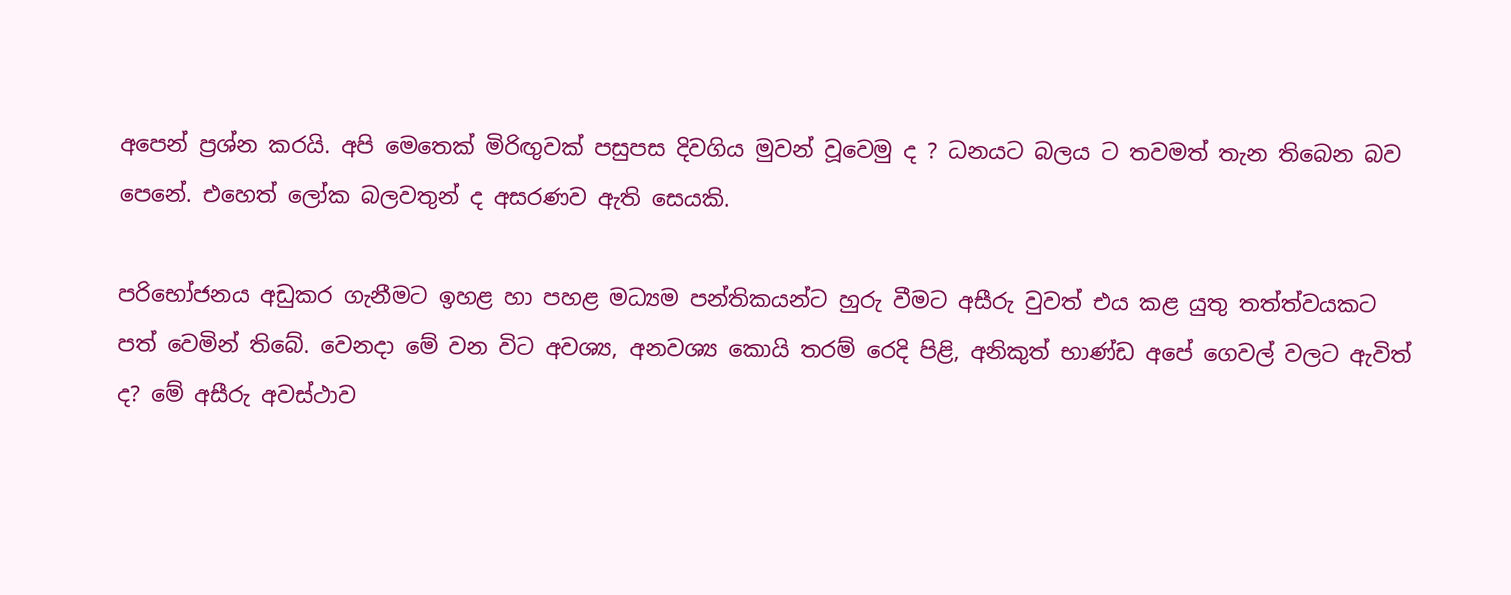අපෙන් ප්‍රශ්න කරයි. අපි මෙතෙක් මිරිඟුවක් පසුපස දිවගිය මුවන් වූවෙමු ද ? ධනයට බලය ට තවමත් තැන තිබෙන බව පෙනේ. එහෙත් ලෝක බලවතුන් ද අසරණව ඇති සෙයකි.

පරිභෝජනය අඩුකර ගැනීමට ඉහළ හා පහළ මධ්‍යම පන්තිකයන්ට හුරු වීමට අසීරු වුවත් එය කළ යුතු තත්ත්වයකට පත් වෙමින් තිබේ. වෙනදා මේ වන විට අවශ්‍ය, අනවශ්‍ය කොයි තරම් රෙදි පිළි, අනිකුත් භාණ්‌ඩ අපේ ගෙවල් වලට ඇවිත් ද? මේ අසීරු අවස්ථාව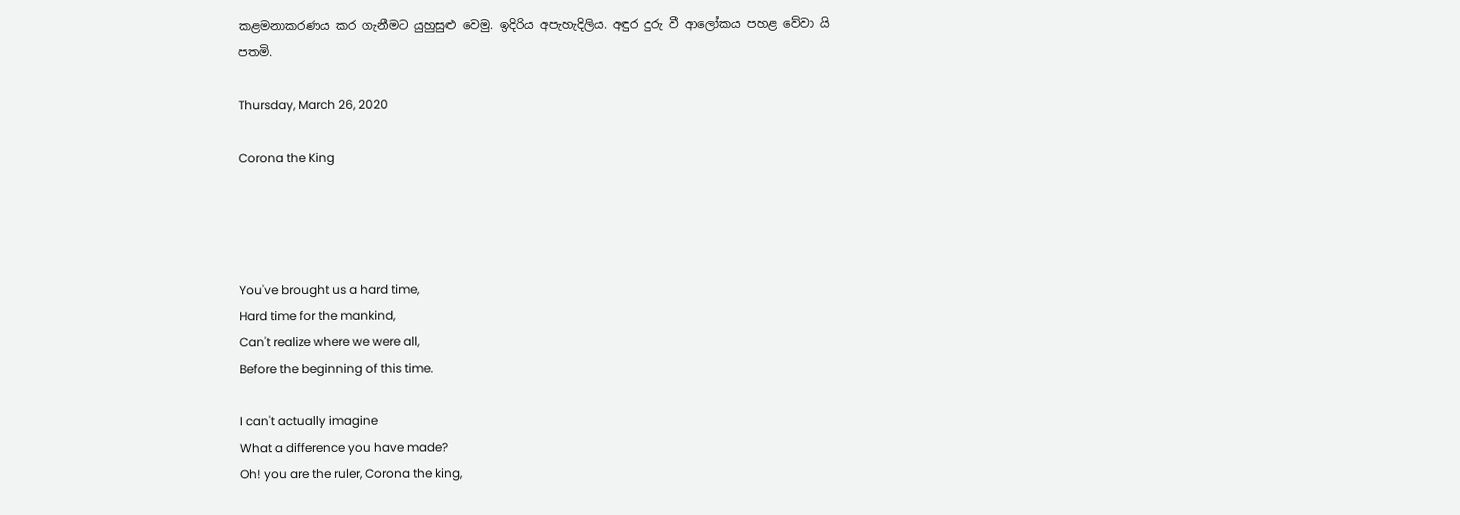කළමනාකරණය කර ගැනීමට යුහුසුළු වෙමු. ඉදිරිය‍ අපැහැදිලිය. අඳුර දුරු වී ආලෝකය පහළ වේවා යි පතමි.

Thursday, March 26, 2020

Corona the King




You've brought us a hard time,
Hard time for the mankind,
Can't realize where we were all,
Before the beginning of this time.

I can't actually imagine
What a difference you have made?
Oh! you are the ruler, Corona the king,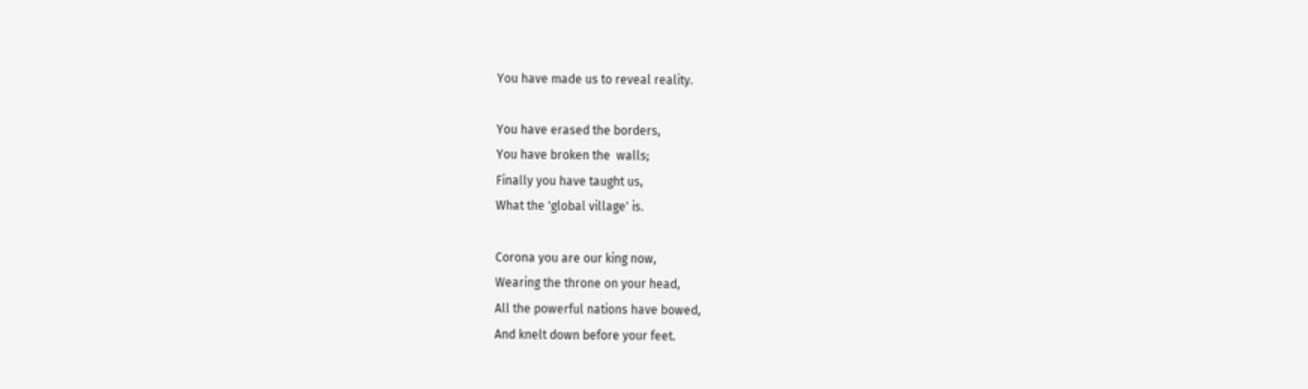You have made us to reveal reality.

You have erased the borders,
You have broken the  walls;
Finally you have taught us,
What the 'global village' is.

Corona you are our king now,
Wearing the throne on your head,
All the powerful nations have bowed,
And knelt down before your feet.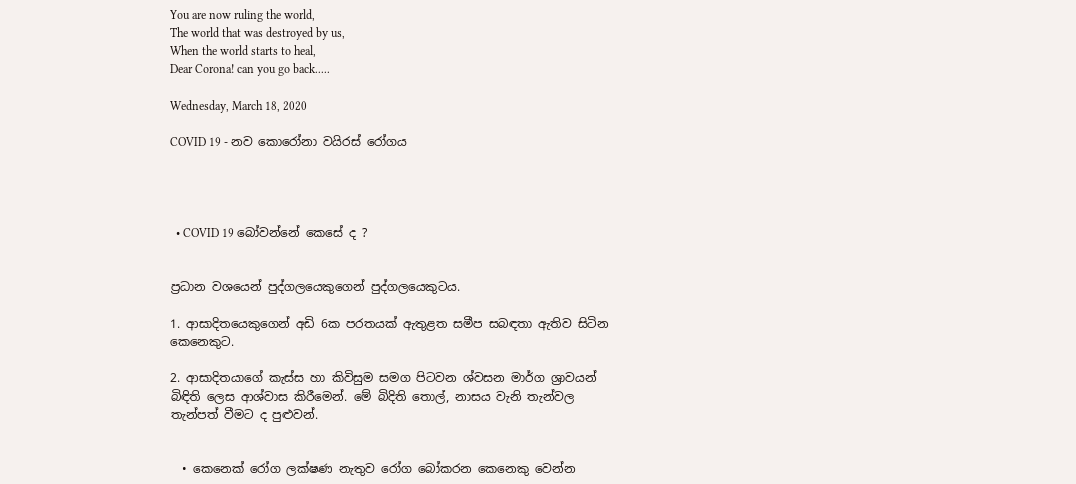You are now ruling the world,
The world that was destroyed by us,
When the world starts to heal,
Dear Corona! can you go back.....

Wednesday, March 18, 2020

COVID 19 - නව කොරෝනා වයිරස් රෝගය




  • COVID 19 බෝවන්නේ කෙසේ ද ?


ප්‍රධාන වශයෙන් පුද්ගලයෙකුගෙන් පුද්ගලයෙකුටය.

1. ආසාදිතයෙකුගෙන් අඩි 6ක පරතයක් ඇතුළත සමීප සබඳතා ඇතිව සිටින කෙනෙකුට.

2. ආසාදිතයාගේ කැස්ස හා කිවිසුම සමග පිටවන ශ්වසන මාර්ග ශ්‍රාවයන් බිඳිති ලෙස ආශ්වාස කිරීමෙන්. මේ බිදිති තොල්, නාසය වැනි තැන්වල තැන්පත් වීමට ද පුළුවන්.


  • කෙනෙක් රෝග ලක්ෂණ නැතුව රෝග බෝකරන කෙනෙකු වෙන්න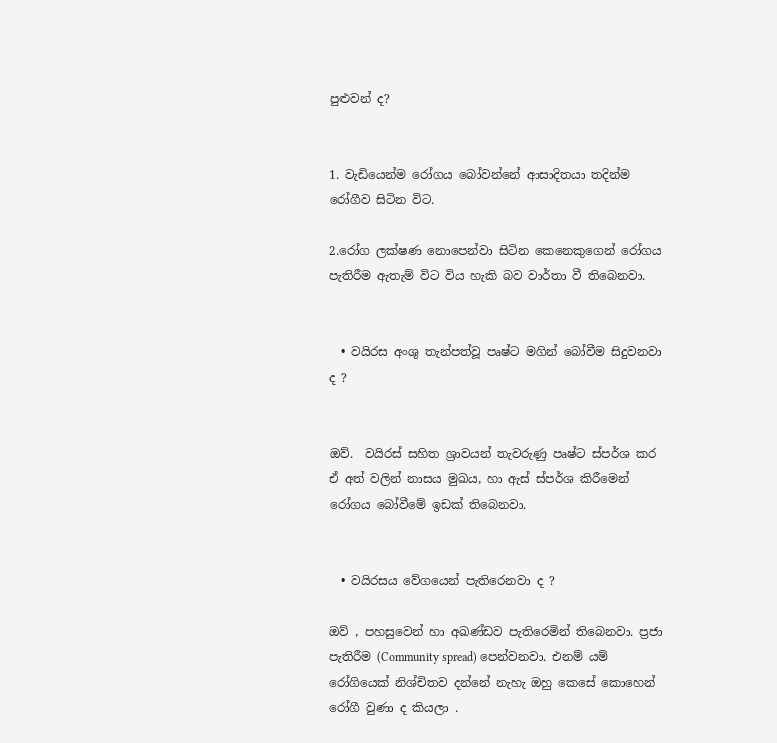පුළුවන් ද?


1. වැඩියෙන්ම රෝගය බෝවන්නේ ආසාදිතයා තදින්ම රෝගීව සිටින විට.

2.රෝග ලක්ෂණ නොපෙන්වා සිටින කෙනෙකුගෙන් රෝගය පැතිරීම ඇතැම් විට විය හැකි බව වාර්තා වී තිබෙනවා.


  • වයිරස අංශු තැන්පත්වූ පෘෂ්ට මගින් බෝවීම සිදුවනවා ද ?


ඔව්.  වයිරස් සහිත ශ්‍රාවයන් තැවරුණු පෘෂ්ට ස්පර්ශ කර ඒ අත් වලින් නාසය මුඛය, හා ඇස් ස්පර්ශ කිරීමෙන් රෝගය බෝවීමේ ඉඩක් තිබෙනවා.


  • වයිරසය වේගයෙන් පැතිරෙනවා ද ?

ඔව් , පහසුවෙන් හා අඛණ්ඩව පැතිරෙමින් තිබෙනවා. ප්‍රජා පැතිරීම (Community spread) පෙන්වනවා. එනම් යම් රෝගියෙක් නිශ්චිතව දන්නේ නැහැ ඔහු කෙසේ කොහෙන් රෝගී වුණා ද කියලා .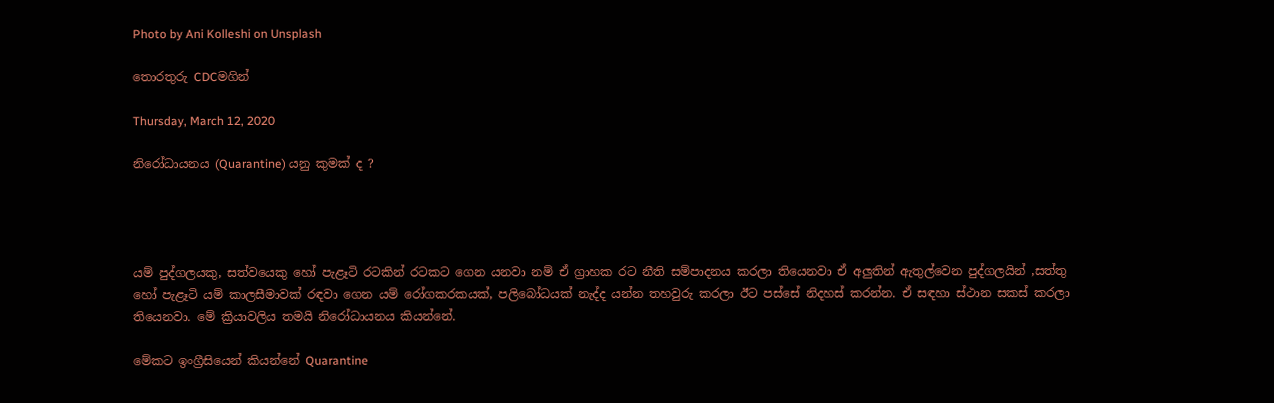Photo by Ani Kolleshi on Unsplash

තොරතුරු CDCමගින්

Thursday, March 12, 2020

නිරෝධායනය (Quarantine) යනු කුමක් ද ?




යම් පුද්ගලයකු, සත්වයෙකු හෝ පැළෑටි රටකින් රටකට ගෙන යනවා නම් ඒ ග්‍රාහක රට නීති සම්පාදනය කරලා තියෙනවා ඒ අලුතින් ඇතුල්වෙන පුද්ගලයින් ,සත්තු හෝ පැළෑටි යම් කාලසීමාවක් රඳවා ගෙන යම් රෝගකරකයක්, පලිබෝධයක් නැද්ද යන්න තහවුරු කරලා ඊට පස්සේ නිදහස් කරන්න. ඒ සඳහා ස්ථාන සකස් කරලා තියෙනවා. මේ ක්‍රියාවලිය තමයි නිරෝධායනය කියන්නේ.

මේකට ඉංග්‍රීසියෙන් කියන්නේ Quarantine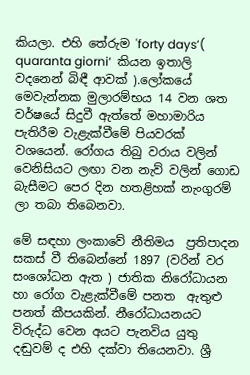කියලා. එහි තේරුම 'forty days’( quaranta giorni‘  කියන ඉතාලි වදනෙන් බිඳී ආවක් ).ලෝකයේ මෙවැන්නක මුලාරම්භය 14 වන ශත වර්ෂයේ සිදුවී ඇත්තේ මහාමාරිය පැතිරීම වැළැක්වීමේ පියවරක් වශයෙන්. රෝගය තිබු වරාය වලින් වෙනිසියට ලඟා වන නැව් වලින් ගොඩ බැසීමට පෙර දින හතළිහක් නැංගුරම් ලා තබා තිබෙනවා.

මේ සඳහා ලංකාවේ නීතිමය  ප්‍රතිපාදන  සකස් වී තිබෙන්නේ 1897 (වරින් වර සංශෝධන ඇත ) ජාතික නිරෝධායන හා රෝග වැළැක්වීමේ පනත  ඇතුළු පනත් කීපයකින්. නීරෝධායනයට විරුද්ධ වෙන අයට පැනවිය යුතු දඬුවම් ද එහි දක්වා තියෙනවා. ශ්‍රී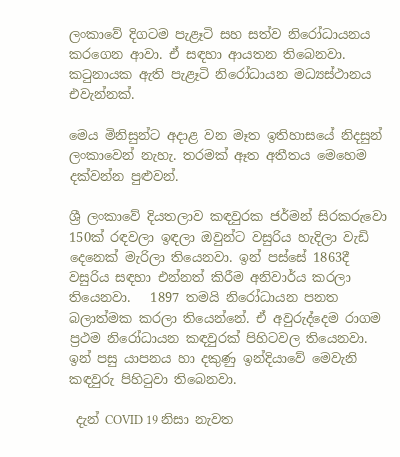ලංකාවේ දිගටම පැළෑටි සහ සත්ව නිරෝධායනය කරගෙන ආවා. ඒ සඳහා ආයතන තිබෙනවා. කටුනායක ඇති පැළෑටි නිරෝධායන මධ්‍යස්ථානය එවැන්නක්.

මෙය මිනිසුන්ට අදාළ වන මෑත ඉතිහාසයේ නිදසුන් ලංකාවෙන් නැහැ. තරමක් ඈත අතීතය මෙහෙම දක්වන්න පුළුවන්.

ශ්‍රී ලංකාවේ දියතලාව කඳවුරක ජර්මන් සිරකරුවො 150ක් රඳවලා ඉඳලා ඔවුන්ට වසුරිය හැදිලා වැඩි දෙනෙක් මැරිලා තියෙනවා. ඉන් පස්සේ 1863දී වසුරිය සඳහා එන්නත් කිරීම අනිවාර්ය කරලා තියෙනවා.   1897 තමයි නිරෝධායන පනත බලාත්මක කරලා තියෙන්නේ. ඒ අවුරුද්දෙම රාගම ප්‍රථම නිරෝධායන කඳවුරක් පිහිටවල තියෙනවා. ඉන් පසු යාපනය හා දකුණු ඉන්දියාවේ මෙවැනි කඳවුරු පිහිටුවා තිබෙනවා.

 දැන් COVID 19 නිසා නැවත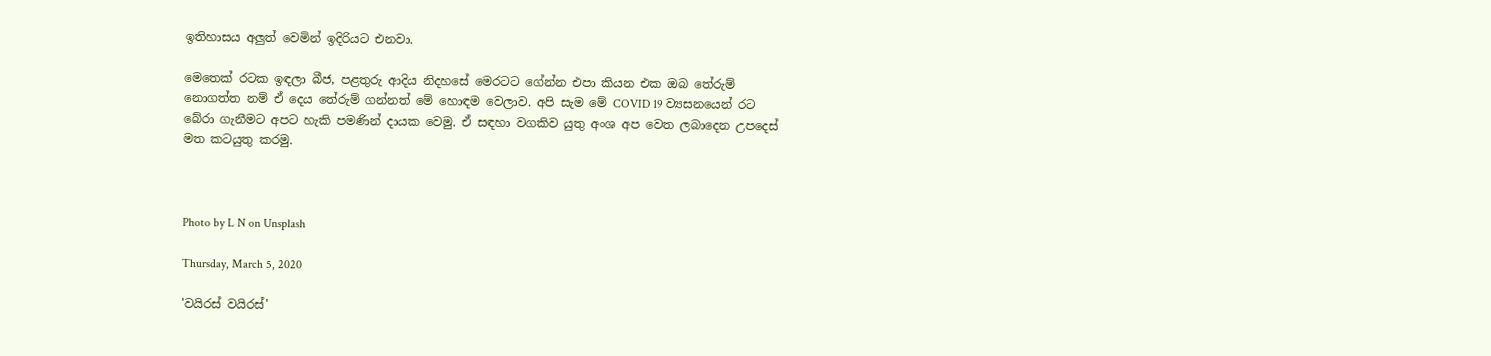ඉතිහාසය අලුත් වෙමින් ඉදිරියට එනවා.

මෙතෙක් රටක ඉඳලා බීජ, පළතුරු ආදිය නිදහසේ මෙරටට ගේන්න එපා කියන එක ඔබ තේරුම් නොගත්ත නම් ඒ දෙය තේරුම් ගන්නත් මේ හොඳම වෙලාව. අපි සැම මේ COVID 19 ව්‍යසනයෙන් රට බේරා ගැනීමට අපට හැකි පමණින් දායක වෙමු. ඒ සඳහා වගකිව යුතු අංශ අප වෙත ලබාදෙන උපදෙස් මත කටයුතු කරමු.



Photo by L N on Unsplash

Thursday, March 5, 2020

'වයිරස් වයිරස්'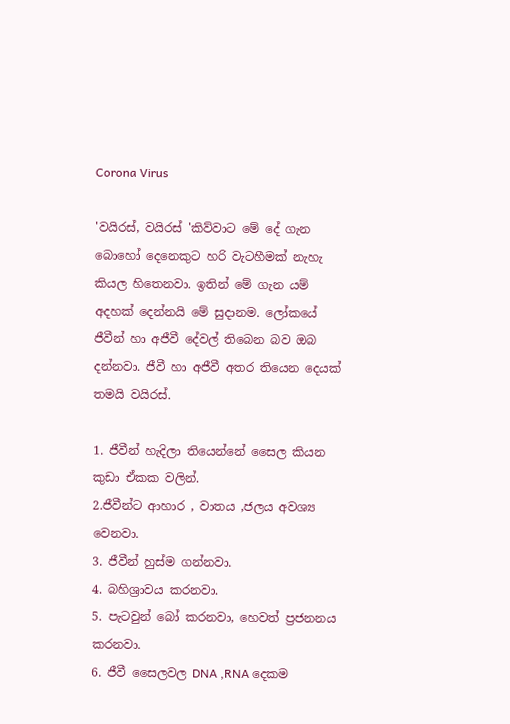Corona Virus

'වයිරස්, වයිරස් 'කිව්වාට මේ දේ ගැන බොහෝ දෙනෙකුට හරි වැටහීමක් නැහැ කියල හිතෙනවා. ඉතින් මේ ගැන යම් අදහක් දෙන්නයි මේ සුදානම. ලෝකයේ ජීවීන් හා අජීවී දේවල් තිබෙන බව ඔබ දන්නවා. ජීවී හා අජීවී අතර තියෙන දෙයක් තමයි වයිරස්.

1. ජීවීන් හැදිලා තියෙන්නේ සෛල කියන කුඩා ඒකක වලින්.
2.ජීවීන්ට ආහාර , වාතය ,ජලය අවශ්‍ය වෙනවා.
3. ජීවීන් හුස්ම ගන්නවා.
4. බහිශ්‍රාවය කරනවා.
5. පැටවුන් බෝ කරනවා, හෙවත් ප්‍රජනනය කරනවා.
6. ජීවී සෛලවල DNA ,RNA දෙකම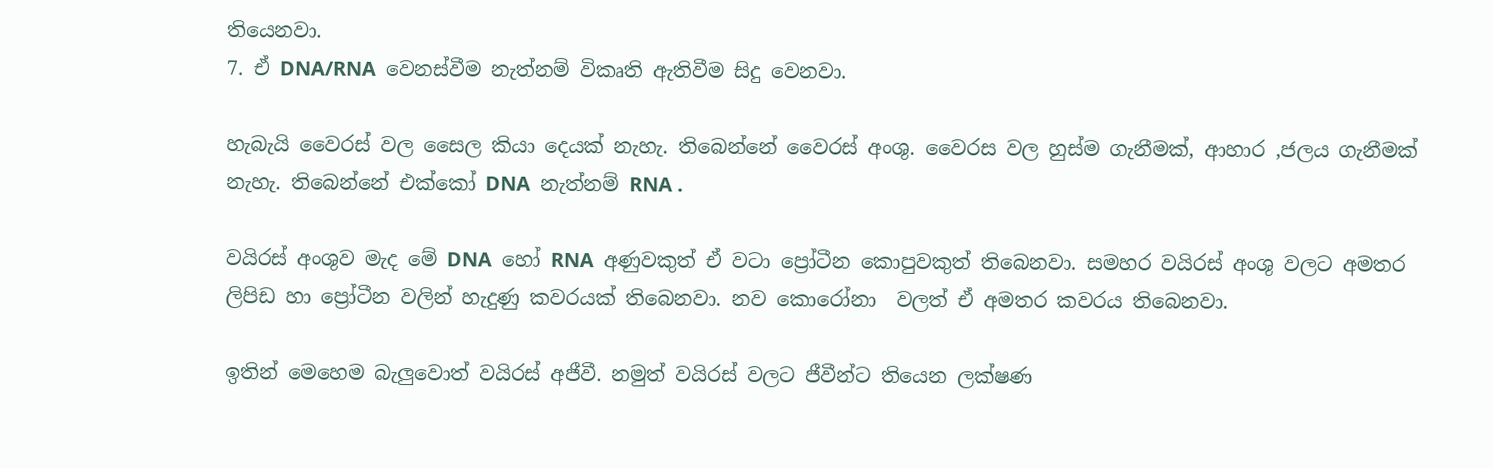තියෙනවා.
7. ඒ DNA/RNA  වෙනස්වීම නැත්නම් විකෘති ඇතිවීම සිදු වෙනවා.

හැබැයි වෛරස් වල සෛල කියා දෙයක් නැහැ. තිබෙන්නේ වෛරස් අංශු. වෛරස වල හුස්ම ගැනීමක්, ආහාර ,ජලය ගැනීමක් නැහැ. තිබෙන්නේ එක්කෝ DNA  නැත්නම් RNA .

වයිරස් අංශුව මැද මේ DNA  හෝ RNA  අණුවකුත් ඒ වටා ප්‍රෝටීන කොපුවකුත් තිබෙනවා. සමහර වයිරස් අංශු වලට අමතර ලිපිඩ හා ප්‍රෝටීන වලින් හැදුණු කවරයක් තිබෙනවා. නව කොරෝනා  වලත් ඒ අමතර කවරය තිබෙනවා.

ඉතින් මෙහෙම බැලුවොත් වයිරස් අජීවී. නමුත් වයිරස් වලට ජීවීන්ට තියෙන ලක්ෂණ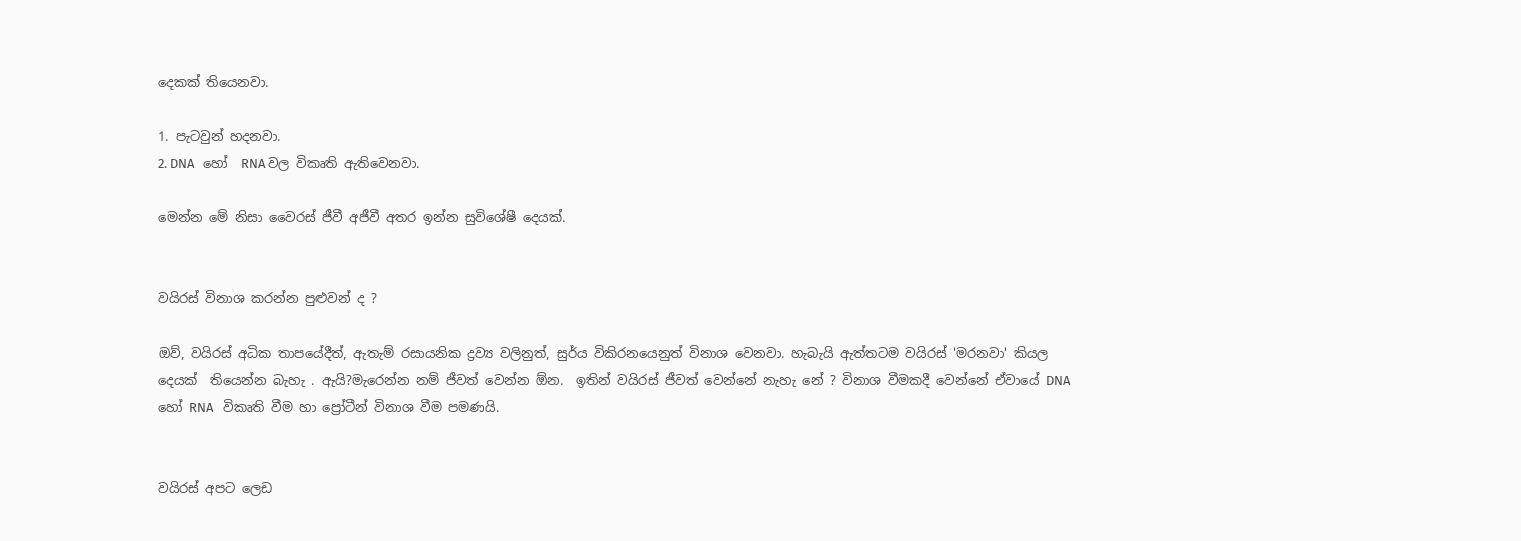දෙකක් තියෙනවා.

1. පැටවුන් හදනවා.
2. DNA   හෝ  RNA වල විකෘති ඇතිවෙනවා.

මෙන්න මේ නිසා වෛරස් ජීවී අජීවී අතර ඉන්න සුවිශේෂී දෙයක්.


වයිරස් විනාශ කරන්න පුළුවන් ද ?

ඔව්, වයිරස් අධික තාපයේදීත්, ඇතැම් රසායනික ද්‍රව්‍ය වලිනුත්, සුර්ය විකිරනයෙනුත් විනාශ වෙනවා. හැබැයි ඇත්තටම වයිරස් 'මරනවා' කියල දෙයක්  තියෙන්න බැහැ . ඇයි?මැරෙන්න නම් ජීවත් වෙන්න ඕන.  ඉතින් වයිරස් ජීවත් වෙන්නේ නැහැ නේ ? විනාශ වීමකදී වෙන්නේ ඒවායේ DNA හෝ RNA   විකෘති වීම හා ප්‍රෝටීන් විනාශ වීම පමණයි.


වයිරස් අපට ලෙඩ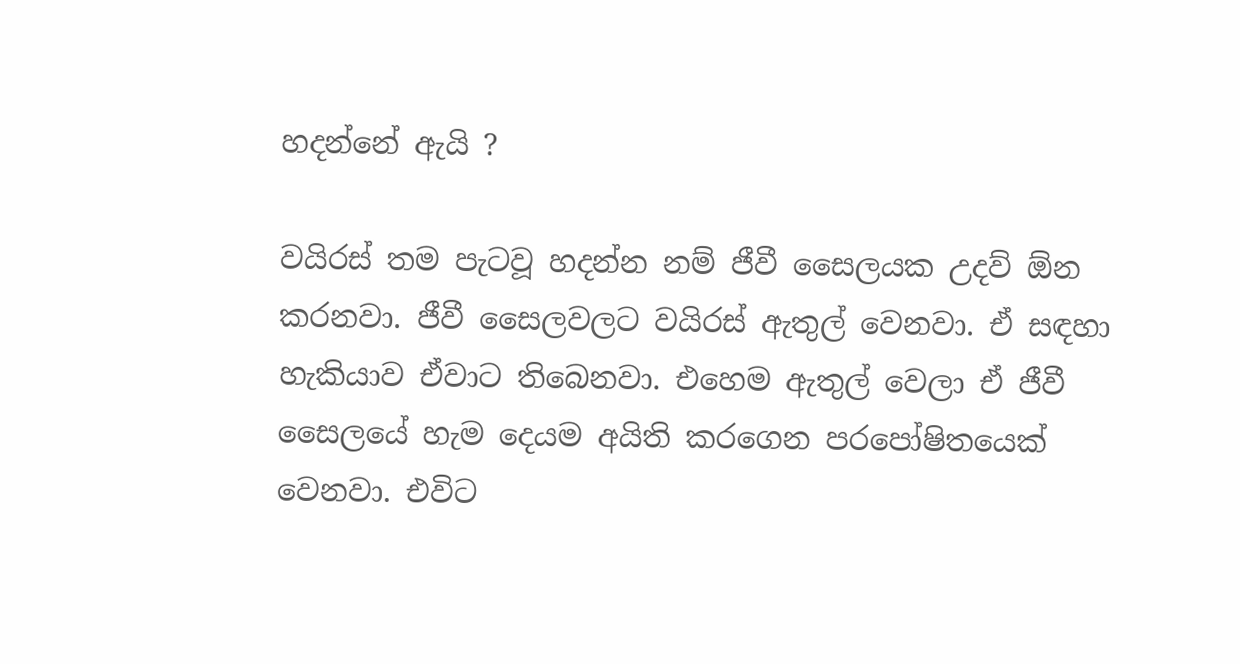හදන්නේ ඇයි ?

වයිරස් තම පැටවූ හදන්න නම් ජීවී සෛලයක උදව් ඕන කරනවා. ජීවී සෛලවලට වයිරස් ඇතුල් වෙනවා. ඒ සඳහා හැකියාව ඒවාට තිබෙනවා. එහෙම ඇතුල් වෙලා ඒ ජීවී සෛලයේ හැම දෙයම අයිති කරගෙන පරපෝෂිතයෙක් වෙනවා. එවිට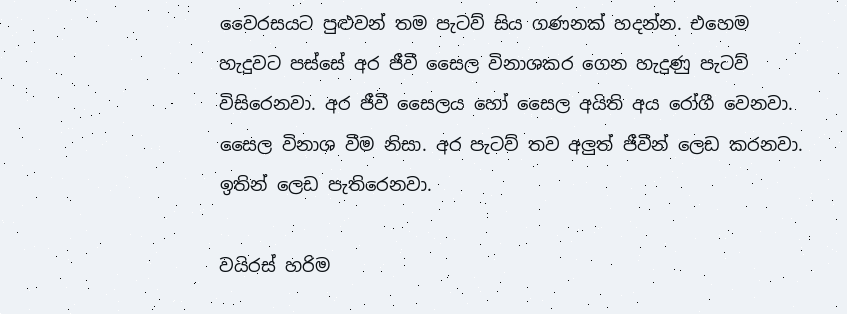වෛරසයට පුළුවන් තම පැටව් සිය ගණනක් හදන්න. එහෙම හැදුවට පස්සේ අර ජීවී සෛල විනාශකර ගෙන හැදුණු පැටව් විසිරෙනවා. අර ජීවී සෛලය හෝ සෛල අයිති අය රෝගී වෙනවා. සෛල විනාශ වීම නිසා. අර පැටව් තව අලුත් ජීවීන් ලෙඩ කරනවා. ඉතින් ලෙඩ පැතිරෙනවා.

වයිරස් හරිම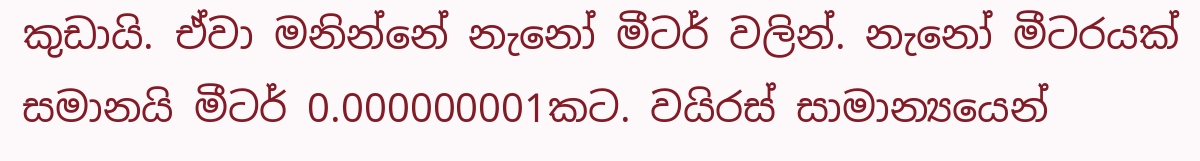කුඩායි. ඒවා මනින්නේ නැනෝ මීටර් වලින්. නැනෝ මීටරයක් සමානයි මීටර් 0.000000001කට. වයිරස් සාමාන්‍යයෙන්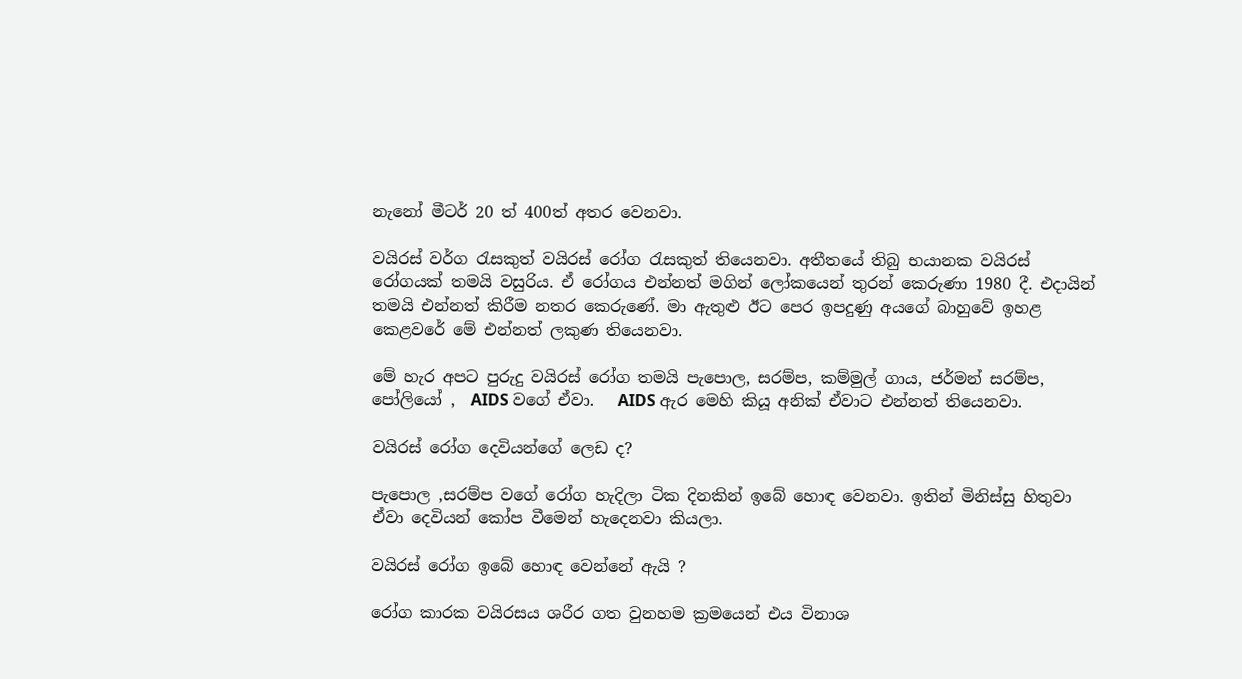නැනෝ මීටර් 20 ත් 400ත් අතර වෙනවා.

වයිරස් වර්ග රැසකුත් වයිරස් රෝග රැසකුත් තියෙනවා. අතීතයේ තිබු භයානක වයිරස් රෝගයක් තමයි වසුරිය. ඒ රෝගය එන්නත් මගින් ලෝකයෙන් තුරන් කෙරුණා 1980 දී. එදායින් තමයි එන්නත් කිරීම නතර කෙරුණේ. මා ඇතුළු ඊට පෙර ඉපදුණු අයගේ බාහුවේ ඉහළ කෙළවරේ මේ එන්නත් ලකුණ තියෙනවා.

මේ හැර අපට පුරුදු වයිරස් රෝග තමයි පැපොල, සරම්ප, කම්මුල් ගාය, ජර්මන් සරම්ප, පෝලියෝ ,  AIDS වගේ ඒවා.   AIDS ඇර මෙහි කියූ අනික් ඒවාට එන්නත් තියෙනවා.

වයිරස් රෝග දෙවියන්ගේ ලෙඩ ද?

පැපොල ,සරම්ප වගේ රෝග හැදිලා ටික දිනකින් ඉබේ හොඳ වෙනවා. ඉතින් මිනිස්සු හිතුවා ඒවා දෙවියන් කෝප වීමෙන් හැදෙනවා කියලා.

වයිරස් රෝග ඉබේ හොඳ වෙන්නේ ඇයි ?

රෝග කාරක වයිරසය ශරීර ගත වුනහම ක්‍රමයෙන් එය විනාශ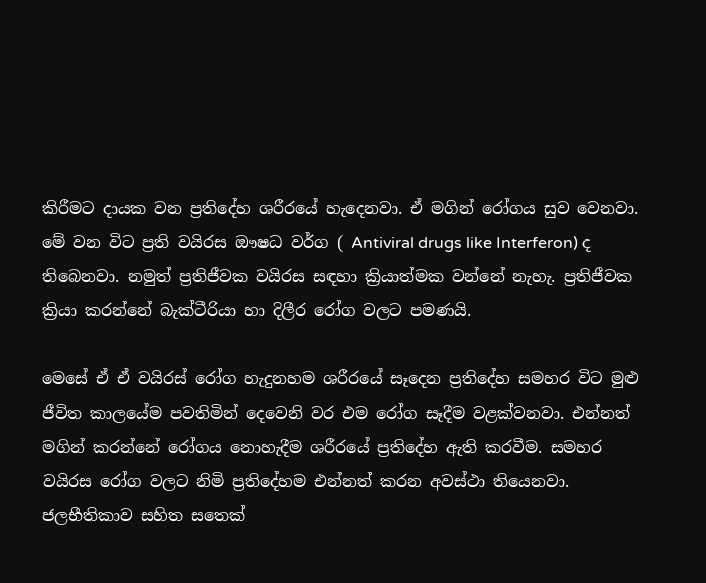කිරීමට දායක වන ප්‍රතිදේහ ශරීරයේ හැදෙනවා. ඒ මගින් රෝගය සුව වෙනවා. මේ වන විට ප්‍රති වයිරස ඖෂධ වර්ග ( Antiviral drugs like Interferon) ද තිබෙනවා. නමුත් ප්‍රතිජීවක වයිරස සඳහා ක්‍රියාත්මක වන්නේ නැහැ. ප්‍රතිජීවක ක්‍රියා කරන්නේ බැක්ටීරියා හා දිලීර රෝග වලට පමණයි.

මෙසේ ඒ ඒ වයිරස් රෝග හැදුනහම ශරීරයේ සෑදෙන ප්‍රතිදේහ සමහර විට මුළු ජීවිත කාලයේම පවතිමින් දෙවෙනි වර එම රෝග සෑදීම වළක්වනවා. එන්නත් මගින් කරන්නේ රෝගය නොහැදීම ශරීරයේ ප්‍රතිදේහ ඇති කරවීම. සමහර වයිරස රෝග වලට නිමි ප්‍රතිදේහම එන්නත් කරන අවස්ථා තියෙනවා. ජලභීතිකාව සහිත සතෙක්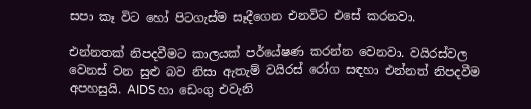සපා කෑ විට හෝ පිටගැස්ම සෑදීගෙන එනවිට එසේ කරනවා.

එන්නතක් නිපදවීමට කාලයක් පර්යේෂණ කරන්න වෙනවා. වයිරස්වල වෙනස් වන සුළු බව නිසා ඇතැම් වයිරස් රෝග සඳහා එන්නත් නිපදවීම අපහසුයි. AIDS හා ඩෙංගු එවැනි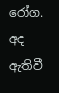රෝග. අද ඇතිවී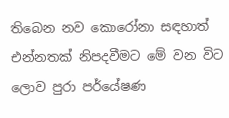තිබෙන නව කොරෝනා සඳහාත් එන්නතක් නිපදවීමට මේ වන විට ලොව පුරා පර්යේෂණ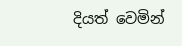දියත් වෙමින්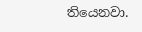තියෙනවා.